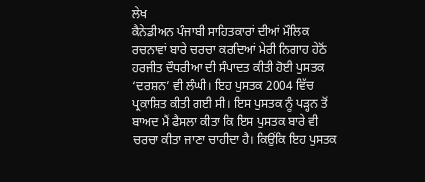ਲੇਖ
ਕੈਨੇਡੀਅਨ ਪੰਜਾਬੀ ਸਾਹਿਤਕਾਰਾਂ ਦੀਆਂ ਮੌਲਿਕ ਰਚਨਾਵਾਂ ਬਾਰੇ ਚਰਚਾ ਕਰਦਿਆਂ ਮੇਰੀ ਨਿਗਾਹ ਹੇਠੋਂ ਹਰਜੀਤ ਦੌਧਰੀਆ ਦੀ ਸੰਪਾਦਤ ਕੀਤੀ ਹੋਈ ਪੁਸਤਕ ‘ਦਰਸ਼ਨ’ ਵੀ ਲੰਘੀ। ਇਹ ਪੁਸਤਕ 2004 ਵਿੱਚ ਪ੍ਰਕਾਸ਼ਿਤ ਕੀਤੀ ਗਈ ਸੀ। ਇਸ ਪੁਸਤਕ ਨੂੰ ਪੜ੍ਹਨ ਤੋਂ ਬਾਅਦ ਮੈਂ ਫੈਸਲਾ ਕੀਤਾ ਕਿ ਇਸ ਪੁਸਤਕ ਬਾਰੇ ਵੀ ਚਰਚਾ ਕੀਤਾ ਜਾਣਾ ਚਾਹੀਦਾ ਹੈ। ਕਿਉਂਕਿ ਇਹ ਪੁਸਤਕ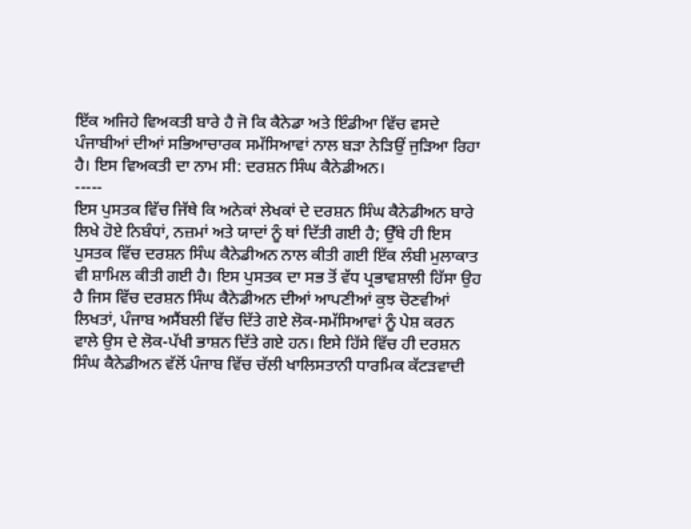ਇੱਕ ਅਜਿਹੇ ਵਿਅਕਤੀ ਬਾਰੇ ਹੈ ਜੋ ਕਿ ਕੈਨੇਡਾ ਅਤੇ ਇੰਡੀਆ ਵਿੱਚ ਵਸਦੇ ਪੰਜਾਬੀਆਂ ਦੀਆਂ ਸਭਿਆਚਾਰਕ ਸਮੱਸਿਆਵਾਂ ਨਾਲ ਬੜਾ ਨੇੜਿਉਂ ਜੁੜਿਆ ਰਿਹਾ ਹੈ। ਇਸ ਵਿਅਕਤੀ ਦਾ ਨਾਮ ਸੀ: ਦਰਸ਼ਨ ਸਿੰਘ ਕੈਨੇਡੀਅਨ।
-----
ਇਸ ਪੁਸਤਕ ਵਿੱਚ ਜਿੱਥੇ ਕਿ ਅਨੇਕਾਂ ਲੇਖਕਾਂ ਦੇ ਦਰਸ਼ਨ ਸਿੰਘ ਕੈਨੇਡੀਅਨ ਬਾਰੇ ਲਿਖੇ ਹੋਏ ਨਿਬੰਧਾਂ, ਨਜ਼ਮਾਂ ਅਤੇ ਯਾਦਾਂ ਨੂੰ ਥਾਂ ਦਿੱਤੀ ਗਈ ਹੈ; ਉੱਥੇ ਹੀ ਇਸ ਪੁਸਤਕ ਵਿੱਚ ਦਰਸ਼ਨ ਸਿੰਘ ਕੈਨੇਡੀਅਨ ਨਾਲ ਕੀਤੀ ਗਈ ਇੱਕ ਲੰਬੀ ਮੁਲਾਕਾਤ ਵੀ ਸ਼ਾਮਿਲ ਕੀਤੀ ਗਈ ਹੈ। ਇਸ ਪੁਸਤਕ ਦਾ ਸਭ ਤੋਂ ਵੱਧ ਪ੍ਰਭਾਵਸ਼ਾਲੀ ਹਿੱਸਾ ਉਹ ਹੈ ਜਿਸ ਵਿੱਚ ਦਰਸ਼ਨ ਸਿੰਘ ਕੈਨੇਡੀਅਨ ਦੀਆਂ ਆਪਣੀਆਂ ਕੁਝ ਚੋਣਵੀਆਂ ਲਿਖਤਾਂ, ਪੰਜਾਬ ਅਸੈਂਬਲੀ ਵਿੱਚ ਦਿੱਤੇ ਗਏ ਲੋਕ-ਸਮੱਸਿਆਵਾਂ ਨੂੰ ਪੇਸ਼ ਕਰਨ ਵਾਲੇ ਉਸ ਦੇ ਲੋਕ-ਪੱਖੀ ਭਾਸ਼ਨ ਦਿੱਤੇ ਗਏ ਹਨ। ਇਸੇ ਹਿੱਸੇ ਵਿੱਚ ਹੀ ਦਰਸ਼ਨ ਸਿੰਘ ਕੈਨੇਡੀਅਨ ਵੱਲੋਂ ਪੰਜਾਬ ਵਿੱਚ ਚੱਲੀ ਖਾਲਿਸਤਾਨੀ ਧਾਰਮਿਕ ਕੱਟੜਵਾਦੀ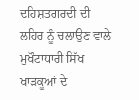ਦਹਿਸ਼ਤਗਰਦੀ ਦੀ ਲਹਿਰ ਨੂੰ ਚਲਾਉਣ ਵਾਲੇ ਮੁਖੌਟਾਧਾਰੀ ਸਿੱਖ ਖਾੜਕੂਆਂ ਦੇ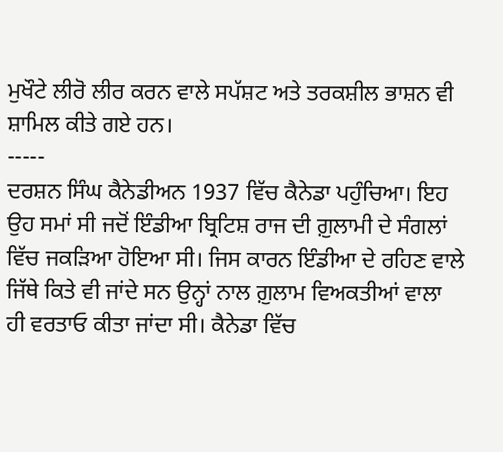ਮੁਖੌਟੇ ਲੀਰੋ ਲੀਰ ਕਰਨ ਵਾਲੇ ਸਪੱਸ਼ਟ ਅਤੇ ਤਰਕਸ਼ੀਲ ਭਾਸ਼ਨ ਵੀ ਸ਼ਾਮਿਲ ਕੀਤੇ ਗਏ ਹਨ।
-----
ਦਰਸ਼ਨ ਸਿੰਘ ਕੈਨੇਡੀਅਨ 1937 ਵਿੱਚ ਕੈਨੇਡਾ ਪਹੁੰਚਿਆ। ਇਹ ਉਹ ਸਮਾਂ ਸੀ ਜਦੋਂ ਇੰਡੀਆ ਬ੍ਰਿਟਿਸ਼ ਰਾਜ ਦੀ ਗ਼ੁਲਾਮੀ ਦੇ ਸੰਗਲਾਂ ਵਿੱਚ ਜਕੜਿਆ ਹੋਇਆ ਸੀ। ਜਿਸ ਕਾਰਨ ਇੰਡੀਆ ਦੇ ਰਹਿਣ ਵਾਲੇ ਜਿੱਥੇ ਕਿਤੇ ਵੀ ਜਾਂਦੇ ਸਨ ਉਨ੍ਹਾਂ ਨਾਲ ਗ਼ੁਲਾਮ ਵਿਅਕਤੀਆਂ ਵਾਲਾ ਹੀ ਵਰਤਾਓ ਕੀਤਾ ਜਾਂਦਾ ਸੀ। ਕੈਨੇਡਾ ਵਿੱਚ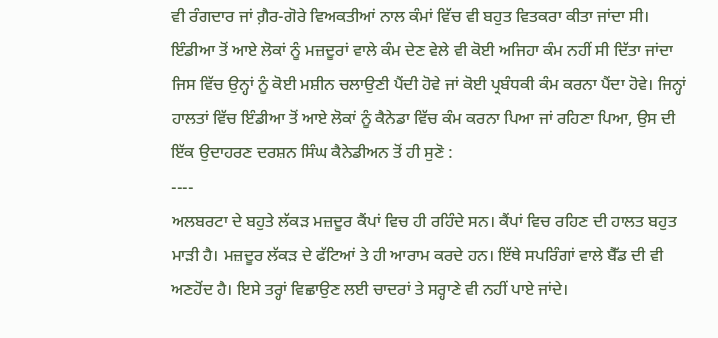ਵੀ ਰੰਗਦਾਰ ਜਾਂ ਗ਼ੈਰ-ਗੋਰੇ ਵਿਅਕਤੀਆਂ ਨਾਲ ਕੰਮਾਂ ਵਿੱਚ ਵੀ ਬਹੁਤ ਵਿਤਕਰਾ ਕੀਤਾ ਜਾਂਦਾ ਸੀ। ਇੰਡੀਆ ਤੋਂ ਆਏ ਲੋਕਾਂ ਨੂੰ ਮਜ਼ਦੂਰਾਂ ਵਾਲੇ ਕੰਮ ਦੇਣ ਵੇਲੇ ਵੀ ਕੋਈ ਅਜਿਹਾ ਕੰਮ ਨਹੀਂ ਸੀ ਦਿੱਤਾ ਜਾਂਦਾ ਜਿਸ ਵਿੱਚ ਉਨ੍ਹਾਂ ਨੂੰ ਕੋਈ ਮਸ਼ੀਨ ਚਲਾਉਣੀ ਪੈਂਦੀ ਹੋਵੇ ਜਾਂ ਕੋਈ ਪ੍ਰਬੰਧਕੀ ਕੰਮ ਕਰਨਾ ਪੈਂਦਾ ਹੋਵੇ। ਜਿਨ੍ਹਾਂ ਹਾਲਤਾਂ ਵਿੱਚ ਇੰਡੀਆ ਤੋਂ ਆਏ ਲੋਕਾਂ ਨੂੰ ਕੈਨੇਡਾ ਵਿੱਚ ਕੰਮ ਕਰਨਾ ਪਿਆ ਜਾਂ ਰਹਿਣਾ ਪਿਆ, ਉਸ ਦੀ ਇੱਕ ਉਦਾਹਰਣ ਦਰਸ਼ਨ ਸਿੰਘ ਕੈਨੇਡੀਅਨ ਤੋਂ ਹੀ ਸੁਣੋ :
----
ਅਲਬਰਟਾ ਦੇ ਬਹੁਤੇ ਲੱਕੜ ਮਜ਼ਦੂਰ ਕੈਂਪਾਂ ਵਿਚ ਹੀ ਰਹਿੰਦੇ ਸਨ। ਕੈਂਪਾਂ ਵਿਚ ਰਹਿਣ ਦੀ ਹਾਲਤ ਬਹੁਤ ਮਾੜੀ ਹੈ। ਮਜ਼ਦੂਰ ਲੱਕੜ ਦੇ ਫੱਟਿਆਂ ਤੇ ਹੀ ਆਰਾਮ ਕਰਦੇ ਹਨ। ਇੱਥੇ ਸਪਰਿੰਗਾਂ ਵਾਲੇ ਬੈੱਡ ਦੀ ਵੀ ਅਣਹੋਂਦ ਹੈ। ਇਸੇ ਤਰ੍ਹਾਂ ਵਿਛਾਉਣ ਲਈ ਚਾਦਰਾਂ ਤੇ ਸਰ੍ਹਾਣੇ ਵੀ ਨਹੀਂ ਪਾਏ ਜਾਂਦੇ।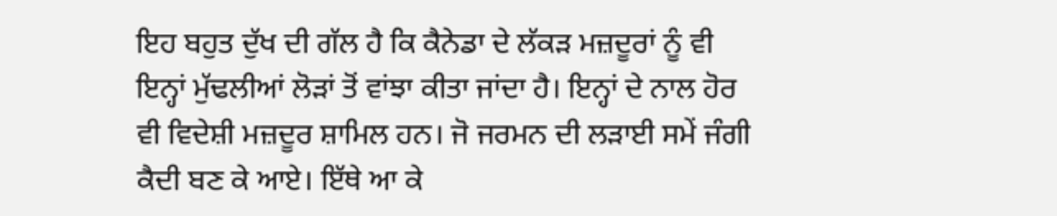ਇਹ ਬਹੁਤ ਦੁੱਖ ਦੀ ਗੱਲ ਹੈ ਕਿ ਕੈਨੇਡਾ ਦੇ ਲੱਕੜ ਮਜ਼ਦੂਰਾਂ ਨੂੰ ਵੀ ਇਨ੍ਹਾਂ ਮੁੱਢਲੀਆਂ ਲੋੜਾਂ ਤੋਂ ਵਾਂਝਾ ਕੀਤਾ ਜਾਂਦਾ ਹੈ। ਇਨ੍ਹਾਂ ਦੇ ਨਾਲ ਹੋਰ ਵੀ ਵਿਦੇਸ਼ੀ ਮਜ਼ਦੂਰ ਸ਼ਾਮਿਲ ਹਨ। ਜੋ ਜਰਮਨ ਦੀ ਲੜਾਈ ਸਮੇਂ ਜੰਗੀ ਕੈਦੀ ਬਣ ਕੇ ਆਏ। ਇੱਥੇ ਆ ਕੇ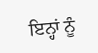ਇਨ੍ਹਾਂ ਨੂੰ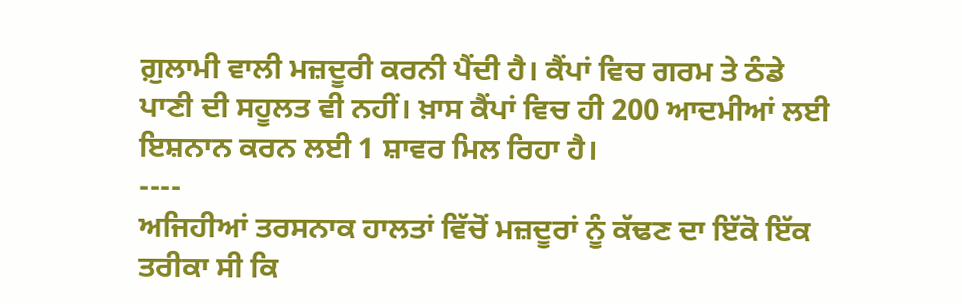ਗ਼ੁਲਾਮੀ ਵਾਲੀ ਮਜ਼ਦੂਰੀ ਕਰਨੀ ਪੈਂਦੀ ਹੈ। ਕੈਂਪਾਂ ਵਿਚ ਗਰਮ ਤੇ ਠੰਡੇ ਪਾਣੀ ਦੀ ਸਹੂਲਤ ਵੀ ਨਹੀਂ। ਖ਼ਾਸ ਕੈਂਪਾਂ ਵਿਚ ਹੀ 200 ਆਦਮੀਆਂ ਲਈ ਇਸ਼ਨਾਨ ਕਰਨ ਲਈ 1 ਸ਼ਾਵਰ ਮਿਲ ਰਿਹਾ ਹੈ।
----
ਅਜਿਹੀਆਂ ਤਰਸਨਾਕ ਹਾਲਤਾਂ ਵਿੱਚੋਂ ਮਜ਼ਦੂਰਾਂ ਨੂੰ ਕੱਢਣ ਦਾ ਇੱਕੋ ਇੱਕ ਤਰੀਕਾ ਸੀ ਕਿ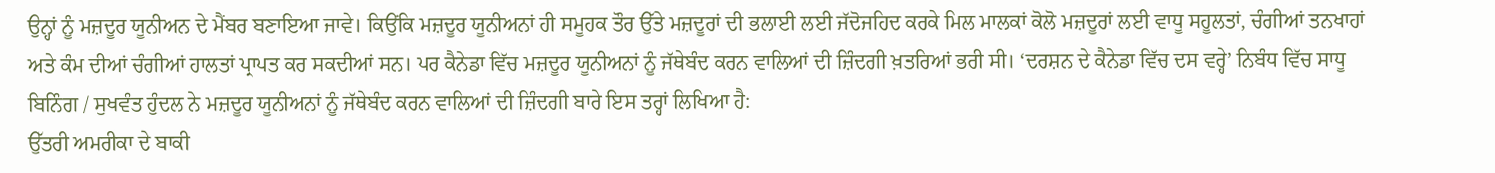ਉਨ੍ਹਾਂ ਨੂੰ ਮਜ਼ਦੂਰ ਯੂਨੀਅਨ ਦੇ ਮੈਂਬਰ ਬਣਾਇਆ ਜਾਵੇ। ਕਿਉਂਕਿ ਮਜ਼ਦੂਰ ਯੂਨੀਅਨਾਂ ਹੀ ਸਮੂਹਕ ਤੌਰ ਉੱਤੇ ਮਜ਼ਦੂਰਾਂ ਦੀ ਭਲਾਈ ਲਈ ਜੱਦੋਜਹਿਦ ਕਰਕੇ ਮਿਲ ਮਾਲਕਾਂ ਕੋਲੋ ਮਜ਼ਦੂਰਾਂ ਲਈ ਵਾਧੂ ਸਹੂਲਤਾਂ, ਚੰਗੀਆਂ ਤਨਖਾਹਾਂ ਅਤੇ ਕੰਮ ਦੀਆਂ ਚੰਗੀਆਂ ਹਾਲਤਾਂ ਪ੍ਰਾਪਤ ਕਰ ਸਕਦੀਆਂ ਸਨ। ਪਰ ਕੈਨੇਡਾ ਵਿੱਚ ਮਜ਼ਦੂਰ ਯੂਨੀਅਨਾਂ ਨੂੰ ਜੱਥੇਬੰਦ ਕਰਨ ਵਾਲਿਆਂ ਦੀ ਜ਼ਿੰਦਗੀ ਖ਼ਤਰਿਆਂ ਭਰੀ ਸੀ। ‘ਦਰਸ਼ਨ ਦੇ ਕੈਨੇਡਾ ਵਿੱਚ ਦਸ ਵਰ੍ਹੇ’ ਨਿਬੰਧ ਵਿੱਚ ਸਾਧੂ ਬਿਨਿੰਗ / ਸੁਖਵੰਤ ਹੁੰਦਲ ਨੇ ਮਜ਼ਦੂਰ ਯੂਨੀਅਨਾਂ ਨੂੰ ਜੱਥੇਬੰਦ ਕਰਨ ਵਾਲਿਆਂ ਦੀ ਜ਼ਿੰਦਗੀ ਬਾਰੇ ਇਸ ਤਰ੍ਹਾਂ ਲਿਖਿਆ ਹੈ:
ਉੱਤਰੀ ਅਮਰੀਕਾ ਦੇ ਬਾਕੀ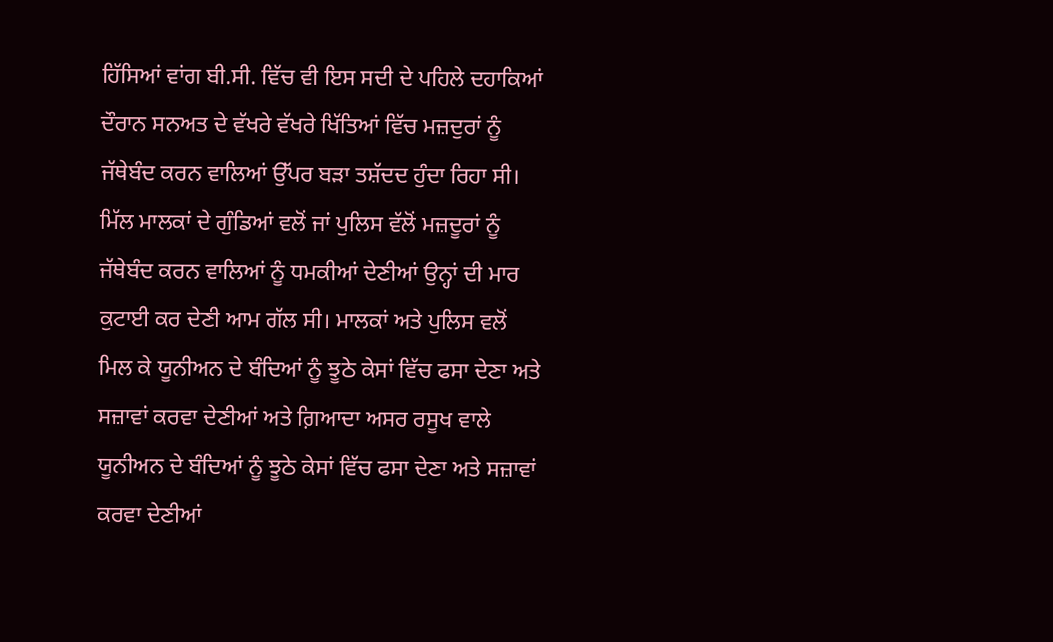ਹਿੱਸਿਆਂ ਵਾਂਗ ਬੀ.ਸੀ. ਵਿੱਚ ਵੀ ਇਸ ਸਦੀ ਦੇ ਪਹਿਲੇ ਦਹਾਕਿਆਂ ਦੌਰਾਨ ਸਨਅਤ ਦੇ ਵੱਖਰੇ ਵੱਖਰੇ ਖਿੱਤਿਆਂ ਵਿੱਚ ਮਜ਼ਦੁਰਾਂ ਨੂੰ ਜੱਥੇਬੰਦ ਕਰਨ ਵਾਲਿਆਂ ਉੱਪਰ ਬੜਾ ਤਸ਼ੱਦਦ ਹੁੰਦਾ ਰਿਹਾ ਸੀ। ਮਿੱਲ ਮਾਲਕਾਂ ਦੇ ਗੁੰਡਿਆਂ ਵਲੋਂ ਜਾਂ ਪੁਲਿਸ ਵੱਲੋਂ ਮਜ਼ਦੂਰਾਂ ਨੂੰ ਜੱਥੇਬੰਦ ਕਰਨ ਵਾਲਿਆਂ ਨੂੰ ਧਮਕੀਆਂ ਦੇਣੀਆਂ ਉਨ੍ਹਾਂ ਦੀ ਮਾਰ ਕੁਟਾਈ ਕਰ ਦੇਣੀ ਆਮ ਗੱਲ ਸੀ। ਮਾਲਕਾਂ ਅਤੇ ਪੁਲਿਸ ਵਲੋਂ ਮਿਲ ਕੇ ਯੂਨੀਅਨ ਦੇ ਬੰਦਿਆਂ ਨੂੰ ਝੂਠੇ ਕੇਸਾਂ ਵਿੱਚ ਫਸਾ ਦੇਣਾ ਅਤੇ ਸਜ਼ਾਵਾਂ ਕਰਵਾ ਦੇਣੀਆਂ ਅਤੇ ਗ਼ਿਆਦਾ ਅਸਰ ਰਸੂਖ ਵਾਲੇ ਯੂਨੀਅਨ ਦੇ ਬੰਦਿਆਂ ਨੂੰ ਝੂਠੇ ਕੇਸਾਂ ਵਿੱਚ ਫਸਾ ਦੇਣਾ ਅਤੇ ਸਜ਼ਾਵਾਂ ਕਰਵਾ ਦੇਣੀਆਂ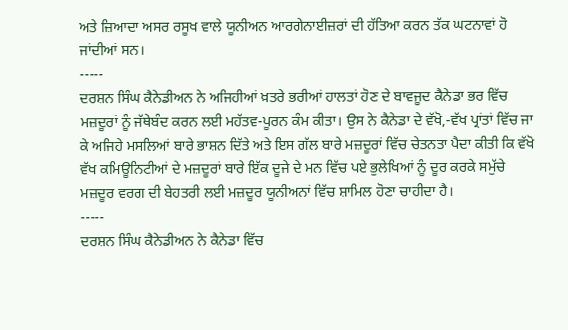ਅਤੇ ਜ਼ਿਆਦਾ ਅਸਰ ਰਸੂਖ ਵਾਲੇ ਯੂਨੀਅਨ ਆਰਗੇਨਾਈਜ਼ਰਾਂ ਦੀ ਹੱਤਿਆ ਕਰਨ ਤੱਕ ਘਟਨਾਵਾਂ ਹੋ ਜਾਂਦੀਆਂ ਸਨ।
-----
ਦਰਸ਼ਨ ਸਿੰਘ ਕੈਨੇਡੀਅਨ ਨੇ ਅਜਿਹੀਆਂ ਖ਼ਤਰੇ ਭਰੀਆਂ ਹਾਲਤਾਂ ਹੋਣ ਦੇ ਬਾਵਜੂਦ ਕੈਨੇਡਾ ਭਰ ਵਿੱਚ ਮਜ਼ਦੂਰਾਂ ਨੂੰ ਜੱਥੇਬੰਦ ਕਰਨ ਲਈ ਮਹੱਤਵ-ਪੂਰਨ ਕੰਮ ਕੀਤਾ। ਉਸ ਨੇ ਕੈਨੇਡਾ ਦੇ ਵੱਖੋ,-ਵੱਖ ਪ੍ਰਾਂਤਾਂ ਵਿੱਚ ਜਾ ਕੇ ਅਜਿਹੇ ਮਸਲਿਆਂ ਬਾਰੇ ਭਾਸ਼ਨ ਦਿੱਤੇ ਅਤੇ ਇਸ ਗੱਲ ਬਾਰੇ ਮਜ਼ਦੂਰਾਂ ਵਿੱਚ ਚੇਤਨਤਾ ਪੈਦਾ ਕੀਤੀ ਕਿ ਵੱਖੋ ਵੱਖ ਕਮਿਊਨਿਟੀਆਂ ਦੇ ਮਜ਼ਦੂਰਾਂ ਬਾਰੇ ਇੱਕ ਦੂਜੇ ਦੇ ਮਨ ਵਿੱਚ ਪਏ ਭੁਲੇਖਿਆਂ ਨੂੰ ਦੂਰ ਕਰਕੇ ਸਮੁੱਚੇ ਮਜ਼ਦੂਰ ਵਰਗ ਦੀ ਬੇਹਤਰੀ ਲਈ ਮਜ਼ਦੂਰ ਯੂਨੀਅਨਾਂ ਵਿੱਚ ਸ਼ਾਮਿਲ ਹੋਣਾ ਚਾਹੀਦਾ ਹੈ।
-----
ਦਰਸ਼ਨ ਸਿੰਘ ਕੈਨੇਡੀਅਨ ਨੇ ਕੈਨੇਡਾ ਵਿੱਚ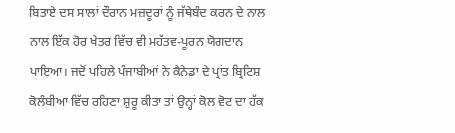ਬਿਤਾਏ ਦਸ ਸਾਲਾਂ ਦੌਰਾਨ ਮਜ਼ਦੂਰਾਂ ਨੂੰ ਜੱਥੇਬੰਦ ਕਰਨ ਦੇ ਨਾਲ ਨਾਲ ਇੱਕ ਹੋਰ ਖੇਤਰ ਵਿੱਚ ਵੀ ਮਹੱਤਵ-ਪੂਰਨ ਯੋਗਦਾਨ ਪਾਇਆ। ਜਦੋਂ ਪਹਿਲੇ ਪੰਜਾਬੀਆਂ ਨੇ ਕੈਨੇਡਾ ਦੇ ਪ੍ਰਾਂਤ ਬ੍ਰਿਟਿਸ਼ ਕੋਲੰਬੀਆ ਵਿੱਚ ਰਹਿਣਾ ਸ਼ੁਰੂ ਕੀਤਾ ਤਾਂ ਉਨ੍ਹਾਂ ਕੋਲ ਵੋਟ ਦਾ ਹੱਕ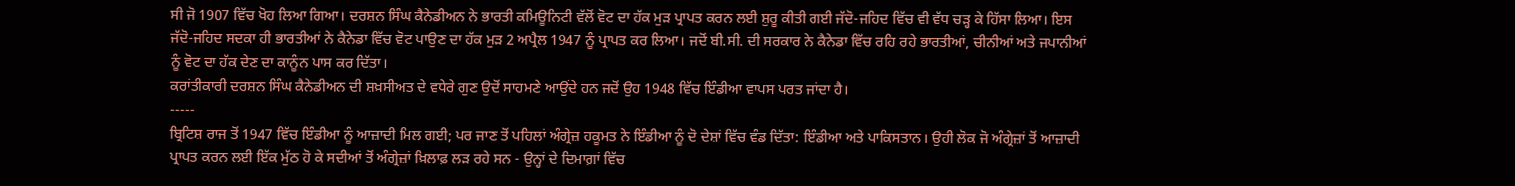ਸੀ ਜੋ 1907 ਵਿੱਚ ਖੋਹ ਲਿਆ ਗਿਆ। ਦਰਸ਼ਨ ਸਿੰਘ ਕੈਨੇਡੀਅਨ ਨੇ ਭਾਰਤੀ ਕਮਿਊਨਿਟੀ ਵੱਲੋਂ ਵੋਟ ਦਾ ਹੱਕ ਮੁੜ ਪ੍ਰਾਪਤ ਕਰਨ ਲਈ ਸ਼ੁਰੂ ਕੀਤੀ ਗਈ ਜੱਦੋ-ਜਹਿਦ ਵਿੱਚ ਵੀ ਵੱਧ ਚੜ੍ਹ ਕੇ ਹਿੱਸਾ ਲਿਆ। ਇਸ ਜੱਦੋ-ਜਹਿਦ ਸਦਕਾ ਹੀ ਭਾਰਤੀਆਂ ਨੇ ਕੈਨੇਡਾ ਵਿੱਚ ਵੋਟ ਪਾਉਣ ਦਾ ਹੱਕ ਮੁੜ 2 ਅਪ੍ਰੈਲ 1947 ਨੂੰ ਪ੍ਰਾਪਤ ਕਰ ਲਿਆ। ਜਦੋਂ ਬੀ.ਸੀ. ਦੀ ਸਰਕਾਰ ਨੇ ਕੈਨੇਡਾ ਵਿੱਚ ਰਹਿ ਰਹੇ ਭਾਰਤੀਆਂ, ਚੀਨੀਆਂ ਅਤੇ ਜਪਾਨੀਆਂ ਨੂੰ ਵੋਟ ਦਾ ਹੱਕ ਦੇਣ ਦਾ ਕਾਨੂੰਨ ਪਾਸ ਕਰ ਦਿੱਤਾ।
ਕਰਾਂਤੀਕਾਰੀ ਦਰਸ਼ਨ ਸਿੰਘ ਕੈਨੇਡੀਅਨ ਦੀ ਸ਼ਖ਼ਸੀਅਤ ਦੇ ਵਧੇਰੇ ਗੁਣ ਉਦੋਂ ਸਾਹਮਣੇ ਆਉਂਦੇ ਹਨ ਜਦੋਂ ਉਹ 1948 ਵਿੱਚ ਇੰਡੀਆ ਵਾਪਸ ਪਰਤ ਜਾਂਦਾ ਹੈ।
-----
ਬ੍ਰਿਟਿਸ਼ ਰਾਜ ਤੋਂ 1947 ਵਿੱਚ ਇੰਡੀਆ ਨੂੰ ਆਜ਼ਾਦੀ ਮਿਲ ਗਈ; ਪਰ ਜਾਣ ਤੋਂ ਪਹਿਲਾਂ ਅੰਗ੍ਰੇਜ਼ ਹਕੂਮਤ ਨੇ ਇੰਡੀਆ ਨੂੰ ਦੋ ਦੇਸ਼ਾਂ ਵਿੱਚ ਵੰਡ ਦਿੱਤਾ: ਇੰਡੀਆ ਅਤੇ ਪਾਕਿਸਤਾਨ। ਉਹੀ ਲੋਕ ਜੋ ਅੰਗ੍ਰੇਜ਼ਾਂ ਤੋਂ ਆਜ਼ਾਦੀ ਪ੍ਰਾਪਤ ਕਰਨ ਲਈ ਇੱਕ ਮੁੱਠ ਹੋ ਕੇ ਸਦੀਆਂ ਤੋਂ ਅੰਗ੍ਰੇਜ਼ਾਂ ਖ਼ਿਲਾਫ਼ ਲੜ ਰਹੇ ਸਨ - ਉਨ੍ਹਾਂ ਦੇ ਦਿਮਾਗ਼ਾਂ ਵਿੱਚ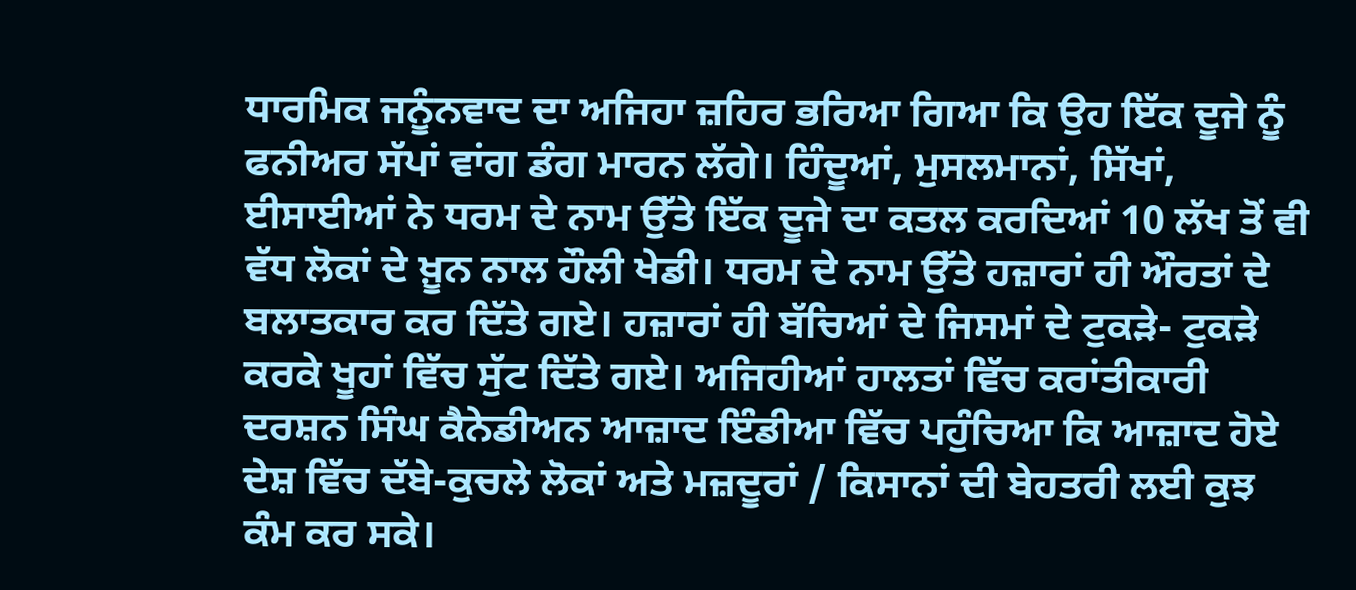ਧਾਰਮਿਕ ਜਨੂੰਨਵਾਦ ਦਾ ਅਜਿਹਾ ਜ਼ਹਿਰ ਭਰਿਆ ਗਿਆ ਕਿ ਉਹ ਇੱਕ ਦੂਜੇ ਨੂੰ ਫਨੀਅਰ ਸੱਪਾਂ ਵਾਂਗ ਡੰਗ ਮਾਰਨ ਲੱਗੇ। ਹਿੰਦੂਆਂ, ਮੁਸਲਮਾਨਾਂ, ਸਿੱਖਾਂ, ਈਸਾਈਆਂ ਨੇ ਧਰਮ ਦੇ ਨਾਮ ਉੱਤੇ ਇੱਕ ਦੂਜੇ ਦਾ ਕਤਲ ਕਰਦਿਆਂ 10 ਲੱਖ ਤੋਂ ਵੀ ਵੱਧ ਲੋਕਾਂ ਦੇ ਖ਼ੂਨ ਨਾਲ ਹੌਲੀ ਖੇਡੀ। ਧਰਮ ਦੇ ਨਾਮ ਉੱਤੇ ਹਜ਼ਾਰਾਂ ਹੀ ਔਰਤਾਂ ਦੇ ਬਲਾਤਕਾਰ ਕਰ ਦਿੱਤੇ ਗਏ। ਹਜ਼ਾਰਾਂ ਹੀ ਬੱਚਿਆਂ ਦੇ ਜਿਸਮਾਂ ਦੇ ਟੁਕੜੇ- ਟੁਕੜੇ ਕਰਕੇ ਖੂਹਾਂ ਵਿੱਚ ਸੁੱਟ ਦਿੱਤੇ ਗਏ। ਅਜਿਹੀਆਂ ਹਾਲਤਾਂ ਵਿੱਚ ਕਰਾਂਤੀਕਾਰੀ ਦਰਸ਼ਨ ਸਿੰਘ ਕੈਨੇਡੀਅਨ ਆਜ਼ਾਦ ਇੰਡੀਆ ਵਿੱਚ ਪਹੁੰਚਿਆ ਕਿ ਆਜ਼ਾਦ ਹੋਏ ਦੇਸ਼ ਵਿੱਚ ਦੱਬੇ-ਕੁਚਲੇ ਲੋਕਾਂ ਅਤੇ ਮਜ਼ਦੂਰਾਂ / ਕਿਸਾਨਾਂ ਦੀ ਬੇਹਤਰੀ ਲਈ ਕੁਝ ਕੰਮ ਕਰ ਸਕੇ।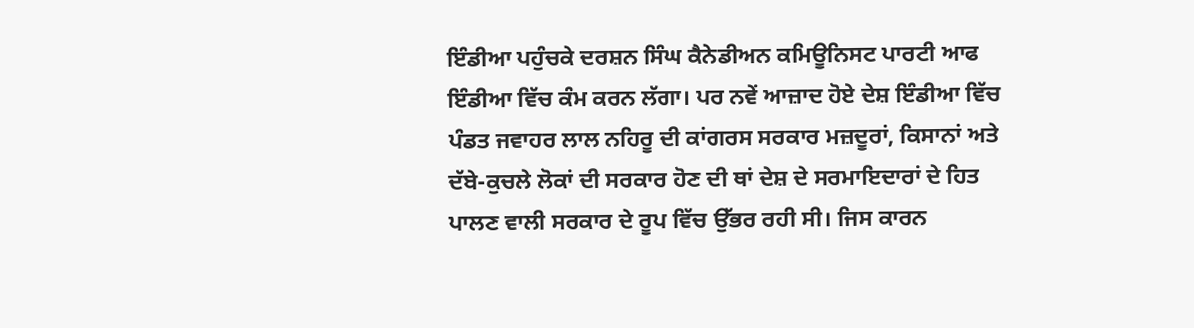ਇੰਡੀਆ ਪਹੁੰਚਕੇ ਦਰਸ਼ਨ ਸਿੰਘ ਕੈਨੇਡੀਅਨ ਕਮਿਊਨਿਸਟ ਪਾਰਟੀ ਆਫ ਇੰਡੀਆ ਵਿੱਚ ਕੰਮ ਕਰਨ ਲੱਗਾ। ਪਰ ਨਵੇਂ ਆਜ਼ਾਦ ਹੋਏ ਦੇਸ਼ ਇੰਡੀਆ ਵਿੱਚ ਪੰਡਤ ਜਵਾਹਰ ਲਾਲ ਨਹਿਰੂ ਦੀ ਕਾਂਗਰਸ ਸਰਕਾਰ ਮਜ਼ਦੂਰਾਂ, ਕਿਸਾਨਾਂ ਅਤੇ ਦੱਬੇ-ਕੁਚਲੇ ਲੋਕਾਂ ਦੀ ਸਰਕਾਰ ਹੋਣ ਦੀ ਥਾਂ ਦੇਸ਼ ਦੇ ਸਰਮਾਇਦਾਰਾਂ ਦੇ ਹਿਤ ਪਾਲਣ ਵਾਲੀ ਸਰਕਾਰ ਦੇ ਰੂਪ ਵਿੱਚ ਉੱਭਰ ਰਹੀ ਸੀ। ਜਿਸ ਕਾਰਨ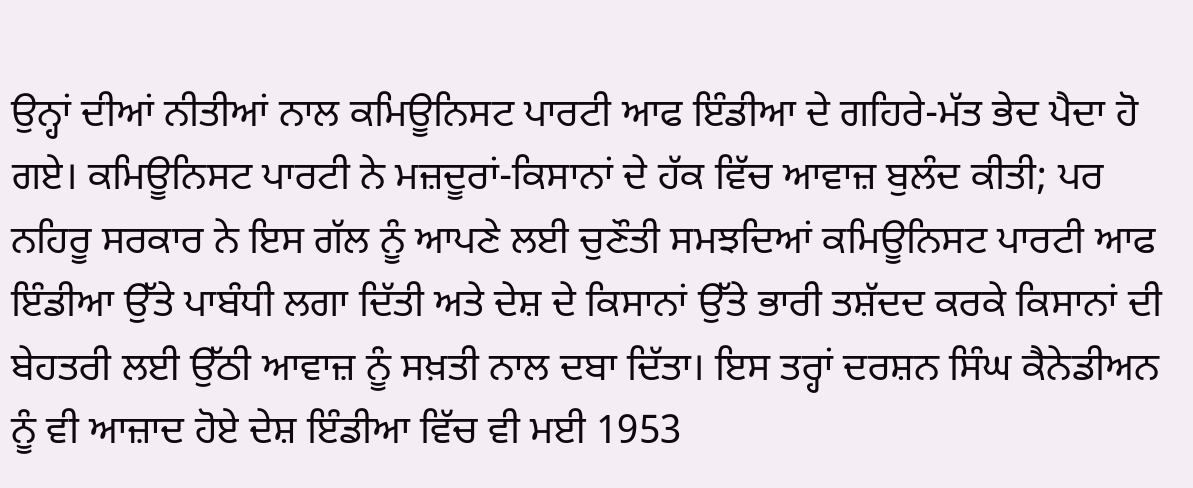ਉਨ੍ਹਾਂ ਦੀਆਂ ਨੀਤੀਆਂ ਨਾਲ ਕਮਿਊਨਿਸਟ ਪਾਰਟੀ ਆਫ ਇੰਡੀਆ ਦੇ ਗਹਿਰੇ-ਮੱਤ ਭੇਦ ਪੈਦਾ ਹੋ ਗਏ। ਕਮਿਊਨਿਸਟ ਪਾਰਟੀ ਨੇ ਮਜ਼ਦੂਰਾਂ-ਕਿਸਾਨਾਂ ਦੇ ਹੱਕ ਵਿੱਚ ਆਵਾਜ਼ ਬੁਲੰਦ ਕੀਤੀ; ਪਰ ਨਹਿਰੂ ਸਰਕਾਰ ਨੇ ਇਸ ਗੱਲ ਨੂੰ ਆਪਣੇ ਲਈ ਚੁਣੌਤੀ ਸਮਝਦਿਆਂ ਕਮਿਊਨਿਸਟ ਪਾਰਟੀ ਆਫ ਇੰਡੀਆ ਉੱਤੇ ਪਾਬੰਧੀ ਲਗਾ ਦਿੱਤੀ ਅਤੇ ਦੇਸ਼ ਦੇ ਕਿਸਾਨਾਂ ਉੱਤੇ ਭਾਰੀ ਤਸ਼ੱਦਦ ਕਰਕੇ ਕਿਸਾਨਾਂ ਦੀ ਬੇਹਤਰੀ ਲਈ ਉੱਠੀ ਆਵਾਜ਼ ਨੂੰ ਸਖ਼ਤੀ ਨਾਲ ਦਬਾ ਦਿੱਤਾ। ਇਸ ਤਰ੍ਹਾਂ ਦਰਸ਼ਨ ਸਿੰਘ ਕੈਨੇਡੀਅਨ ਨੂੰ ਵੀ ਆਜ਼ਾਦ ਹੋਏ ਦੇਸ਼ ਇੰਡੀਆ ਵਿੱਚ ਵੀ ਮਈ 1953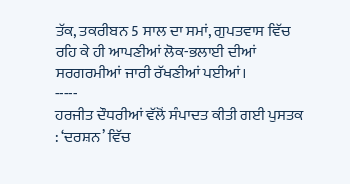ਤੱਕ, ਤਕਰੀਬਨ 5 ਸਾਲ ਦਾ ਸਮਾਂ, ਗੁਪਤਵਾਸ ਵਿੱਚ ਰਹਿ ਕੇ ਹੀ ਆਪਣੀਆਂ ਲੋਕ-ਭਲਾਈ ਦੀਆਂ ਸਰਗਰਮੀਆਂ ਜਾਰੀ ਰੱਖਣੀਆਂ ਪਈਆਂ।
-----
ਹਰਜੀਤ ਦੌਧਰੀਆਂ ਵੱਲੋਂ ਸੰਪਾਦਤ ਕੀਤੀ ਗਈ ਪੁਸਤਕ : ‘ਦਰਸ਼ਨ’ ਵਿੱਚ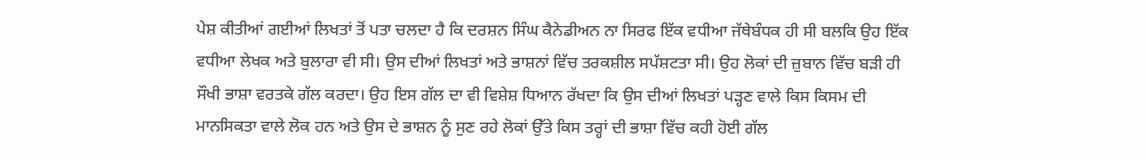ਪੇਸ਼ ਕੀਤੀਆਂ ਗਈਆਂ ਲਿਖਤਾਂ ਤੋਂ ਪਤਾ ਚਲਦਾ ਹੈ ਕਿ ਦਰਸ਼ਨ ਸਿੰਘ ਕੈਨੇਡੀਅਨ ਨਾ ਸਿਰਫ ਇੱਕ ਵਧੀਆ ਜੱਥੇਬੰਧਕ ਹੀ ਸੀ ਬਲਕਿ ਉਹ ਇੱਕ ਵਧੀਆ ਲੇਖਕ ਅਤੇ ਬੁਲਾਰਾ ਵੀ ਸੀ। ਉਸ ਦੀਆਂ ਲਿਖਤਾਂ ਅਤੇ ਭਾਸ਼ਨਾਂ ਵਿੱਚ ਤਰਕਸ਼ੀਲ ਸਪੱਸ਼ਟਤਾ ਸੀ। ਉਹ ਲੋਕਾਂ ਦੀ ਜ਼ੁਬਾਨ ਵਿੱਚ ਬੜੀ ਹੀ ਸੌਖੀ ਭਾਸ਼ਾ ਵਰਤਕੇ ਗੱਲ ਕਰਦਾ। ਉਹ ਇਸ ਗੱਲ ਦਾ ਵੀ ਵਿਸ਼ੇਸ਼ ਧਿਆਨ ਰੱਖਦਾ ਕਿ ਉਸ ਦੀਆਂ ਲਿਖਤਾਂ ਪੜ੍ਹਣ ਵਾਲੇ ਕਿਸ ਕਿਸਮ ਦੀ ਮਾਨਸਿਕਤਾ ਵਾਲੇ ਲੋਕ ਹਨ ਅਤੇ ਉਸ ਦੇ ਭਾਸ਼ਨ ਨੂੰ ਸੁਣ ਰਹੇ ਲੋਕਾਂ ਉੱਤੇ ਕਿਸ ਤਰ੍ਹਾਂ ਦੀ ਭਾਸ਼ਾ ਵਿੱਚ ਕਹੀ ਹੋਈ ਗੱਲ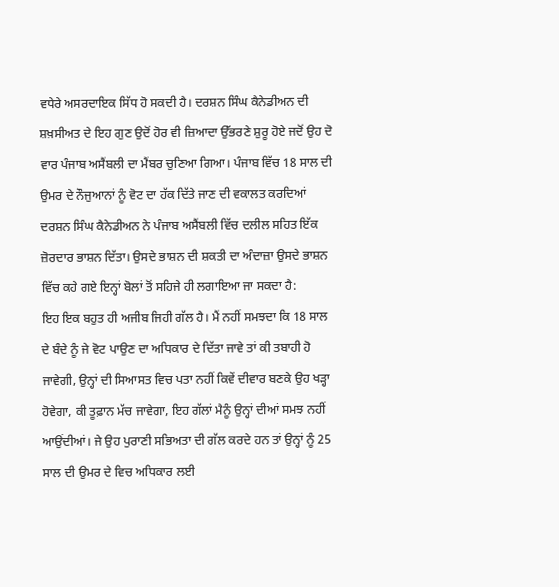ਵਧੇਰੇ ਅਸਰਦਾਇਕ ਸਿੱਧ ਹੋ ਸਕਦੀ ਹੈ। ਦਰਸ਼ਨ ਸਿੰਘ ਕੈਨੇਡੀਅਨ ਦੀ ਸ਼ਖ਼ਸੀਅਤ ਦੇ ਇਹ ਗੁਣ ਉਦੋਂ ਹੋਰ ਵੀ ਜ਼ਿਆਦਾ ਉੱਭਰਣੇ ਸ਼ੁਰੂ ਹੋਏ ਜਦੋਂ ਉਹ ਦੋ ਵਾਰ ਪੰਜਾਬ ਅਸੈਂਬਲੀ ਦਾ ਮੈਂਬਰ ਚੁਣਿਆ ਗਿਆ। ਪੰਜਾਬ ਵਿੱਚ 18 ਸਾਲ ਦੀ ਉਮਰ ਦੇ ਨੌਜੁਆਨਾਂ ਨੂੰ ਵੋਟ ਦਾ ਹੱਕ ਦਿੱਤੇ ਜਾਣ ਦੀ ਵਕਾਲਤ ਕਰਦਿਆਂ ਦਰਸ਼ਨ ਸਿੰਘ ਕੈਨੇਡੀਅਨ ਨੇ ਪੰਜਾਬ ਅਸੈਂਬਲੀ ਵਿੱਚ ਦਲੀਲ ਸਹਿਤ ਇੱਕ ਜ਼ੋਰਦਾਰ ਭਾਸ਼ਨ ਦਿੱਤਾ। ਉਸਦੇ ਭਾਸ਼ਨ ਦੀ ਸ਼ਕਤੀ ਦਾ ਅੰਦਾਜ਼ਾ ਉਸਦੇ ਭਾਸ਼ਨ ਵਿੱਚ ਕਹੇ ਗਏ ਇਨ੍ਹਾਂ ਬੋਲਾਂ ਤੋਂ ਸਹਿਜੇ ਹੀ ਲਗਾਇਆ ਜਾ ਸਕਦਾ ਹੈ:
ਇਹ ਇਕ ਬਹੁਤ ਹੀ ਅਜੀਬ ਜਿਹੀ ਗੱਲ ਹੈ। ਮੈਂ ਨਹੀਂ ਸਮਝਦਾ ਕਿ 18 ਸਾਲ ਦੇ ਬੰਦੇ ਨੂੰ ਜੇ ਵੋਟ ਪਾਉਣ ਦਾ ਅਧਿਕਾਰ ਦੇ ਦਿੱਤਾ ਜਾਵੇ ਤਾਂ ਕੀ ਤਬਾਹੀ ਹੋ ਜਾਵੇਗੀ, ਉਨ੍ਹਾਂ ਦੀ ਸਿਆਸਤ ਵਿਚ ਪਤਾ ਨਹੀਂ ਕਿਵੇਂ ਦੀਵਾਰ ਬਣਕੇ ਉਹ ਖੜ੍ਹਾ ਹੋਵੇਗਾ, ਕੀ ਤੂਫ਼ਾਨ ਮੱਚ ਜਾਵੇਗਾ, ਇਹ ਗੱਲਾਂ ਮੈਨੂੰ ਉਨ੍ਹਾਂ ਦੀਆਂ ਸਮਝ ਨਹੀਂ ਆਉਂਦੀਆਂ। ਜੇ ਉਹ ਪੁਰਾਣੀ ਸਭਿਅਤਾ ਦੀ ਗੱਲ ਕਰਦੇ ਹਨ ਤਾਂ ਉਨ੍ਹਾਂ ਨੂੰ 25 ਸਾਲ ਦੀ ਉਮਰ ਦੇ ਵਿਚ ਅਧਿਕਾਰ ਲਈ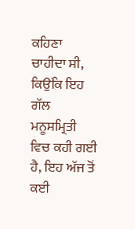ਕਹਿਣਾ ਚਾਹੀਦਾ ਸੀ, ਕਿਉਂਕਿ ਇਹ ਗੱਲ ਮਨੂਸਮ੍ਰਿਤੀ ਵਿਚ ਕਹੀ ਗਈ ਹੈ, ਇਹ ਅੱਜ ਤੋਂ ਕਈ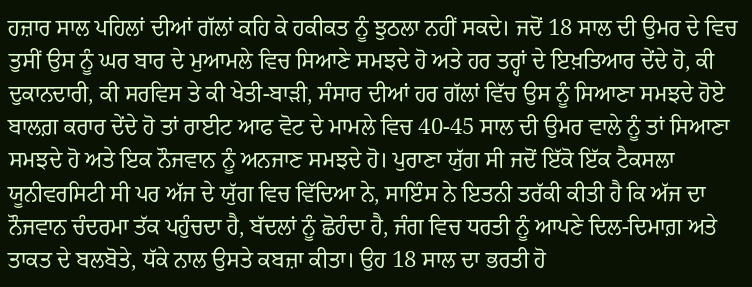ਹਜ਼ਾਰ ਸਾਲ ਪਹਿਲਾਂ ਦੀਆਂ ਗੱਲਾਂ ਕਹਿ ਕੇ ਹਕੀਕਤ ਨੂੰ ਝੁਠਲਾ ਨਹੀਂ ਸਕਦੇ। ਜਦੋਂ 18 ਸਾਲ ਦੀ ਉਮਰ ਦੇ ਵਿਚ ਤੁਸੀਂ ਉਸ ਨੂੰ ਘਰ ਬਾਰ ਦੇ ਮੁਆਮਲੇ ਵਿਚ ਸਿਆਣੇ ਸਮਝਦੇ ਹੋ ਅਤੇ ਹਰ ਤਰ੍ਹਾਂ ਦੇ ਇਖ਼ਤਿਆਰ ਦੇਂਦੇ ਹੋ, ਕੀ ਦੁਕਾਨਦਾਰੀ, ਕੀ ਸਰਵਿਸ ਤੇ ਕੀ ਖੇਤੀ-ਬਾੜੀ, ਸੰਸਾਰ ਦੀਆਂ ਹਰ ਗੱਲਾਂ ਵਿੱਚ ਉਸ ਨੂੰ ਸਿਆਣਾ ਸਮਝਦੇ ਹੋਏ ਬਾਲਗ਼ ਕਰਾਰ ਦੇਂਦੇ ਹੋ ਤਾਂ ਰਾਈਟ ਆਫ ਵੋਟ ਦੇ ਮਾਮਲੇ ਵਿਚ 40-45 ਸਾਲ ਦੀ ਉਮਰ ਵਾਲੇ ਨੂੰ ਤਾਂ ਸਿਆਣਾ ਸਮਝਦੇ ਹੋ ਅਤੇ ਇਕ ਨੌਜਵਾਨ ਨੂੰ ਅਨਜਾਣ ਸਮਝਦੇ ਹੋ। ਪੁਰਾਣਾ ਯੁੱਗ ਸੀ ਜਦੋਂ ਇੱਕੋ ਇੱਕ ਟੈਕਸਲਾ ਯੂਨੀਵਰਸਿਟੀ ਸੀ ਪਰ ਅੱਜ ਦੇ ਯੁੱਗ ਵਿਚ ਵਿੱਦਿਆ ਨੇ, ਸਾਇੰਸ ਨੇ ਇਤਨੀ ਤਰੱਕੀ ਕੀਤੀ ਹੈ ਕਿ ਅੱਜ ਦਾ ਨੌਜਵਾਨ ਚੰਦਰਮਾ ਤੱਕ ਪਹੁੰਚਦਾ ਹੈ, ਬੱਦਲਾਂ ਨੂੰ ਛੋਹੰਦਾ ਹੈ, ਜੰਗ ਵਿਚ ਧਰਤੀ ਨੂੰ ਆਪਣੇ ਦਿਲ-ਦਿਮਾਗ਼ ਅਤੇ ਤਾਕਤ ਦੇ ਬਲਬੋਤੇ, ਧੱਕੇ ਨਾਲ ਉਸਤੇ ਕਬਜ਼ਾ ਕੀਤਾ। ਉਹ 18 ਸਾਲ ਦਾ ਭਰਤੀ ਹੋ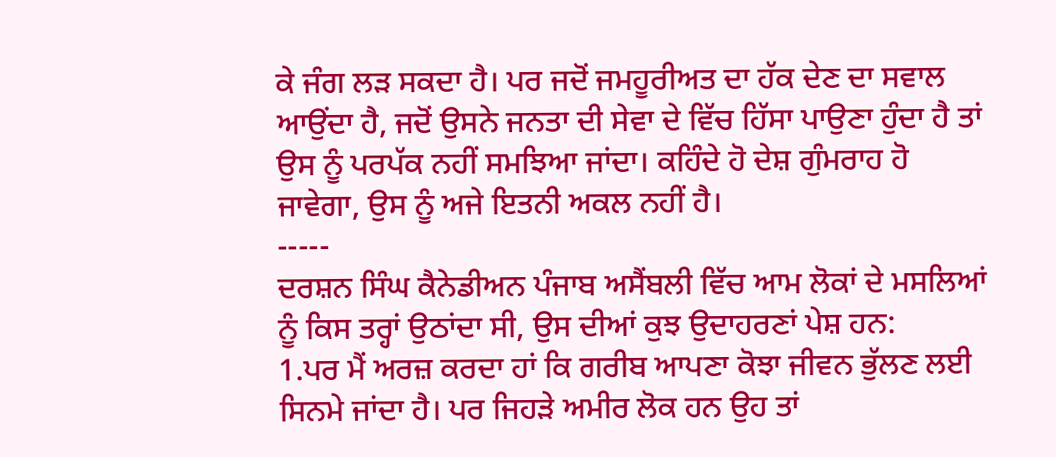ਕੇ ਜੰਗ ਲੜ ਸਕਦਾ ਹੈ। ਪਰ ਜਦੋਂ ਜਮਹੂਰੀਅਤ ਦਾ ਹੱਕ ਦੇਣ ਦਾ ਸਵਾਲ ਆਉਂਦਾ ਹੈ, ਜਦੋਂ ਉਸਨੇ ਜਨਤਾ ਦੀ ਸੇਵਾ ਦੇ ਵਿੱਚ ਹਿੱਸਾ ਪਾਉਣਾ ਹੁੰਦਾ ਹੈ ਤਾਂ ਉਸ ਨੂੰ ਪਰਪੱਕ ਨਹੀਂ ਸਮਝਿਆ ਜਾਂਦਾ। ਕਹਿੰਦੇ ਹੋ ਦੇਸ਼ ਗੁੰਮਰਾਹ ਹੋ ਜਾਵੇਗਾ, ਉਸ ਨੂੰ ਅਜੇ ਇਤਨੀ ਅਕਲ ਨਹੀਂ ਹੈ।
-----
ਦਰਸ਼ਨ ਸਿੰਘ ਕੈਨੇਡੀਅਨ ਪੰਜਾਬ ਅਸੈਂਬਲੀ ਵਿੱਚ ਆਮ ਲੋਕਾਂ ਦੇ ਮਸਲਿਆਂ ਨੂੰ ਕਿਸ ਤਰ੍ਹਾਂ ਉਠਾਂਦਾ ਸੀ, ਉਸ ਦੀਆਂ ਕੁਝ ਉਦਾਹਰਣਾਂ ਪੇਸ਼ ਹਨ:
1.ਪਰ ਮੈਂ ਅਰਜ਼ ਕਰਦਾ ਹਾਂ ਕਿ ਗਰੀਬ ਆਪਣਾ ਕੋਝਾ ਜੀਵਨ ਭੁੱਲਣ ਲਈ ਸਿਨਮੇ ਜਾਂਦਾ ਹੈ। ਪਰ ਜਿਹੜੇ ਅਮੀਰ ਲੋਕ ਹਨ ਉਹ ਤਾਂ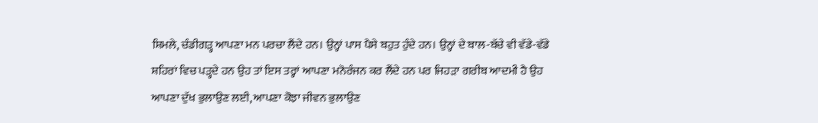ਸ਼ਿਮਲੇ, ਚੰਡੀਗੜ੍ਹ ਆਪਣਾ ਮਨ ਪਰਚਾ ਲੈਂਦੇ ਹਨ। ਉਨ੍ਹਾਂ ਪਾਸ ਪੈਸੇ ਬਹੁਤ ਹੁੰਦੇ ਹਨ। ਉਨ੍ਹਾਂ ਦੇ ਬਾਲ-ਬੱਚੇ ਵੀ ਵੱਡੇ-ਵੱਡੇ ਸ਼ਹਿਰਾਂ ਵਿਚ ਪੜ੍ਹਦੇ ਹਨ ਉਹ ਤਾਂ ਇਸ ਤਰ੍ਹਾਂ ਆਪਣਾ ਮਨੋਰੰਜਨ ਕਰ ਲੈਂਦੇ ਹਨ ਪਰ ਜਿਹੜਾ ਗਰੀਬ ਆਦਮੀ ਹੈ ਉਹ ਆਪਣਾ ਦੁੱਖ ਭੁਲਾਉਣ ਲਈ, ਆਪਣਾ ਕੋਝਾ ਜੀਵਨ ਭੁਲਾਉਣ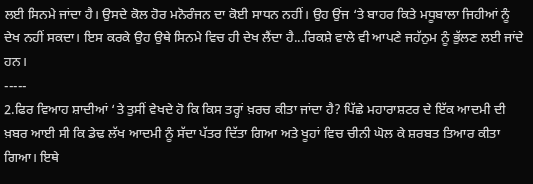ਲਈ ਸਿਨਮੇ ਜਾਂਦਾ ਹੈ। ਉਸਦੇ ਕੋਲ ਹੋਰ ਮਨੋਰੰਜਨ ਦਾ ਕੋਈ ਸਾਧਨ ਨਹੀਂ। ਉਹ ਉਂਜ ‘ਤੇ ਬਾਹਰ ਕਿਤੇ ਮਧੂਬਾਲਾ ਜਿਹੀਆਂ ਨੂੰ ਦੇਖ ਨਹੀਂ ਸਕਦਾ। ਇਸ ਕਰਕੇ ਉਹ ਉਥੇ ਸਿਨਮੇ ਵਿਚ ਹੀ ਦੇਖ ਲੈਂਦਾ ਹੈ...ਰਿਕਸ਼ੇ ਵਾਲੇ ਵੀ ਆਪਣੇ ਜਹੱਨੁਮ ਨੂੰ ਭੁੱਲਣ ਲਈ ਜਾਂਦੇ ਹਨ।
-----
2.ਫਿਰ ਵਿਆਹ ਸ਼ਾਦੀਆਂ ‘ਤੇ ਤੁਸੀਂ ਵੇਖਦੇ ਹੋ ਕਿ ਕਿਸ ਤਰ੍ਹਾਂ ਖ਼ਰਚ ਕੀਤਾ ਜਾਂਦਾ ਹੈ? ਪਿੱਛੇ ਮਹਾਰਾਸ਼ਟਰ ਦੇ ਇੱਕ ਆਦਮੀ ਦੀ ਖ਼ਬਰ ਆਈ ਸੀ ਕਿ ਡੇਢ ਲੱਖ ਆਦਮੀ ਨੂੰ ਸੱਦਾ ਪੱਤਰ ਦਿੱਤਾ ਗਿਆ ਅਤੇ ਖੂਹਾਂ ਵਿਚ ਚੀਨੀ ਘੋਲ ਕੇ ਸ਼ਰਬਤ ਤਿਆਰ ਕੀਤਾ ਗਿਆ। ਇਥੇ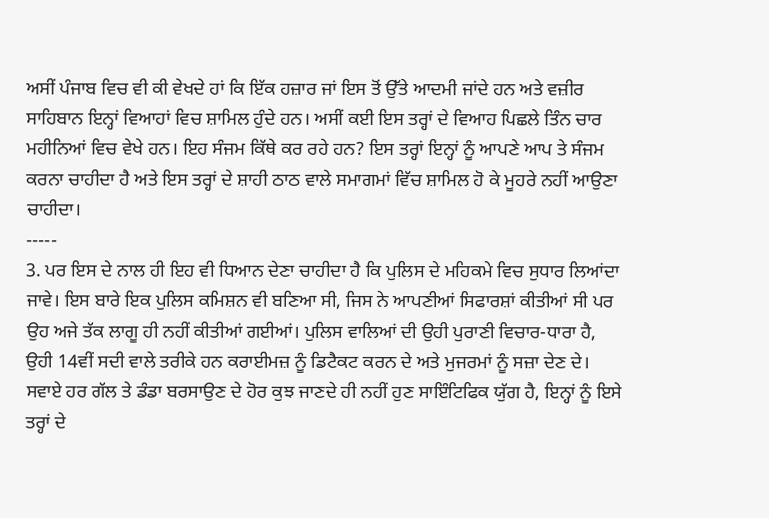ਅਸੀਂ ਪੰਜਾਬ ਵਿਚ ਵੀ ਕੀ ਵੇਖਦੇ ਹਾਂ ਕਿ ਇੱਕ ਹਜ਼ਾਰ ਜਾਂ ਇਸ ਤੋਂ ਉੱਤੇ ਆਦਮੀ ਜਾਂਦੇ ਹਨ ਅਤੇ ਵਜ਼ੀਰ ਸਾਹਿਬਾਨ ਇਨ੍ਹਾਂ ਵਿਆਹਾਂ ਵਿਚ ਸ਼ਾਮਿਲ ਹੁੰਦੇ ਹਨ। ਅਸੀਂ ਕਈ ਇਸ ਤਰ੍ਹਾਂ ਦੇ ਵਿਆਹ ਪਿਛਲੇ ਤਿੰਨ ਚਾਰ ਮਹੀਨਿਆਂ ਵਿਚ ਵੇਖੇ ਹਨ। ਇਹ ਸੰਜਮ ਕਿੱਥੇ ਕਰ ਰਹੇ ਹਨ? ਇਸ ਤਰ੍ਹਾਂ ਇਨ੍ਹਾਂ ਨੂੰ ਆਪਣੇ ਆਪ ਤੇ ਸੰਜਮ ਕਰਨਾ ਚਾਹੀਦਾ ਹੈ ਅਤੇ ਇਸ ਤਰ੍ਹਾਂ ਦੇ ਸ਼ਾਹੀ ਠਾਠ ਵਾਲੇ ਸਮਾਗਮਾਂ ਵਿੱਚ ਸ਼ਾਮਿਲ ਹੋ ਕੇ ਮੂਹਰੇ ਨਹੀਂ ਆਉਣਾ ਚਾਹੀਦਾ।
-----
3. ਪਰ ਇਸ ਦੇ ਨਾਲ ਹੀ ਇਹ ਵੀ ਧਿਆਨ ਦੇਣਾ ਚਾਹੀਦਾ ਹੈ ਕਿ ਪੁਲਿਸ ਦੇ ਮਹਿਕਮੇ ਵਿਚ ਸੁਧਾਰ ਲਿਆਂਦਾ ਜਾਵੇ। ਇਸ ਬਾਰੇ ਇਕ ਪੁਲਿਸ ਕਮਿਸ਼ਨ ਵੀ ਬਣਿਆ ਸੀ, ਜਿਸ ਨੇ ਆਪਣੀਆਂ ਸਿਫਾਰਸ਼ਾਂ ਕੀਤੀਆਂ ਸੀ ਪਰ ਉਹ ਅਜੇ ਤੱਕ ਲਾਗੂ ਹੀ ਨਹੀਂ ਕੀਤੀਆਂ ਗਈਆਂ। ਪੁਲਿਸ ਵਾਲਿਆਂ ਦੀ ਉਹੀ ਪੁਰਾਣੀ ਵਿਚਾਰ-ਧਾਰਾ ਹੈ, ਉਹੀ 14ਵੀਂ ਸਦੀ ਵਾਲੇ ਤਰੀਕੇ ਹਨ ਕਰਾਈਮਜ਼ ਨੂੰ ਡਿਟੈਕਟ ਕਰਨ ਦੇ ਅਤੇ ਮੁਜਰਮਾਂ ਨੂੰ ਸਜ਼ਾ ਦੇਣ ਦੇ। ਸਵਾਏ ਹਰ ਗੱਲ ਤੇ ਡੰਡਾ ਬਰਸਾਉਣ ਦੇ ਹੋਰ ਕੁਝ ਜਾਣਦੇ ਹੀ ਨਹੀਂ ਹੁਣ ਸਾਇੰਟਿਫਿਕ ਯੁੱਗ ਹੈ, ਇਨ੍ਹਾਂ ਨੂੰ ਇਸੇ ਤਰ੍ਹਾਂ ਦੇ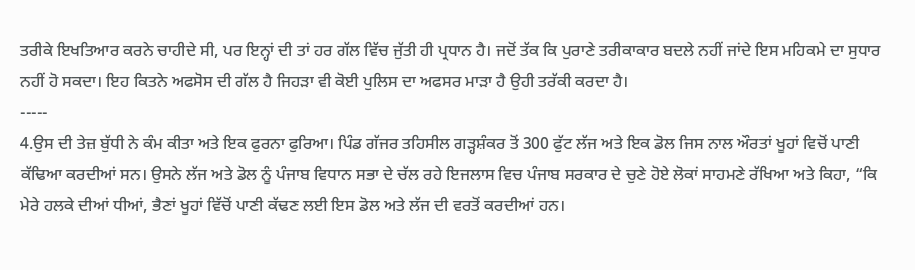ਤਰੀਕੇ ਇਖਤਿਆਰ ਕਰਨੇ ਚਾਹੀਦੇ ਸੀ, ਪਰ ਇਨ੍ਹਾਂ ਦੀ ਤਾਂ ਹਰ ਗੱਲ ਵਿੱਚ ਜੁੱਤੀ ਹੀ ਪ੍ਰਧਾਨ ਹੈ। ਜਦੋਂ ਤੱਕ ਕਿ ਪੁਰਾਣੇ ਤਰੀਕਾਕਾਰ ਬਦਲੇ ਨਹੀਂ ਜਾਂਦੇ ਇਸ ਮਹਿਕਮੇ ਦਾ ਸੁਧਾਰ ਨਹੀਂ ਹੋ ਸਕਦਾ। ਇਹ ਕਿਤਨੇ ਅਫਸੋਸ ਦੀ ਗੱਲ ਹੈ ਜਿਹੜਾ ਵੀ ਕੋਈ ਪੁਲਿਸ ਦਾ ਅਫਸਰ ਮਾੜਾ ਹੈ ਉਹੀ ਤਰੱਕੀ ਕਰਦਾ ਹੈ।
-----
4.ਉਸ ਦੀ ਤੇਜ਼ ਬੁੱਧੀ ਨੇ ਕੰਮ ਕੀਤਾ ਅਤੇ ਇਕ ਫੁਰਨਾ ਫੁਰਿਆ। ਪਿੰਡ ਗੱਜਰ ਤਹਿਸੀਲ ਗੜ੍ਹਸ਼ੰਕਰ ਤੋਂ 300 ਫੁੱਟ ਲੱਜ ਅਤੇ ਇਕ ਡੋਲ ਜਿਸ ਨਾਲ ਔਰਤਾਂ ਖੂਹਾਂ ਵਿਚੋਂ ਪਾਣੀ ਕੱਢਿਆ ਕਰਦੀਆਂ ਸਨ। ਉਸਨੇ ਲੱਜ ਅਤੇ ਡੋਲ ਨੂੰ ਪੰਜਾਬ ਵਿਧਾਨ ਸਭਾ ਦੇ ਚੱਲ ਰਹੇ ਇਜਲਾਸ ਵਿਚ ਪੰਜਾਬ ਸਰਕਾਰ ਦੇ ਚੁਣੇ ਹੋਏ ਲੋਕਾਂ ਸਾਹਮਣੇ ਰੱਖਿਆ ਅਤੇ ਕਿਹਾ, “ਕਿ ਮੇਰੇ ਹਲਕੇ ਦੀਆਂ ਧੀਆਂ, ਭੈਣਾਂ ਖੂਹਾਂ ਵਿੱਚੋਂ ਪਾਣੀ ਕੱਢਣ ਲਈ ਇਸ ਡੋਲ ਅਤੇ ਲੱਜ ਦੀ ਵਰਤੋਂ ਕਰਦੀਆਂ ਹਨ।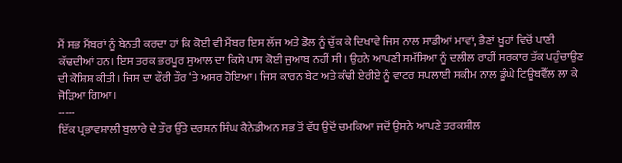ਮੈਂ ਸਭ ਮੈਂਬਰਾਂ ਨੂੰ ਬੇਨਤੀ ਕਰਦਾ ਹਾਂ ਕਿ ਕੋਈ ਵੀ ਮੈਂਬਰ ਇਸ ਲੱਜ ਅਤੇ ਡੋਲ ਨੂੰ ਚੁੱਕ ਕੇ ਦਿਖਾਵੇ ਜਿਸ ਨਾਲ ਸਾਡੀਆਂ ਮਾਵਾਂ, ਭੈਣਾਂ ਖੂਹਾਂ ਵਿਚੋਂ ਪਾਣੀ ਕੱਢਦੀਆਂ ਹਨ। ਇਸ ਤਰਕ ਭਰਪੂਰ ਸੁਆਲ ਦਾ ਕਿਸੇ ਪਾਸ ਕੋਈ ਜੁਆਬ ਨਹੀਂ ਸੀ। ਉਹਨੇ ਆਪਣੀ ਸਮੱਸਿਆ ਨੂੰ ਦਲੀਲ ਰਾਹੀਂ ਸਰਕਾਰ ਤੱਕ ਪਹੁੰਚਾਉਣ ਦੀ ਕੋਸ਼ਿਸ਼ ਕੀਤੀ। ਜਿਸ ਦਾ ਫੌਰੀ ਤੌਰ ‘ਤੇ ਅਸਰ ਹੋਇਆ। ਜਿਸ ਕਾਰਨ ਬੇਟ ਅਤੇ ਕੰਢੀ ਏਰੀਏ ਨੂੰ ਵਾਟਰ ਸਪਲਾਈ ਸਕੀਮ ਨਾਲ ਡੂੰਘੇ ਟਿਊਬਵੈੱਲ ਲਾ ਕੇ ਜੋੜਿਆ ਗਿਆ।
-----
ਇੱਕ ਪ੍ਰਭਾਵਸ਼ਾਲੀ ਬੁਲਾਰੇ ਦੇ ਤੌਰ ਉੱਤੇ ਦਰਸ਼ਨ ਸਿੰਘ ਕੈਨੇਡੀਅਨ ਸਭ ਤੋਂ ਵੱਧ ਉਦੋਂ ਚਮਕਿਆ ਜਦੋਂ ਉਸਨੇ ਆਪਣੇ ਤਰਕਸ਼ੀਲ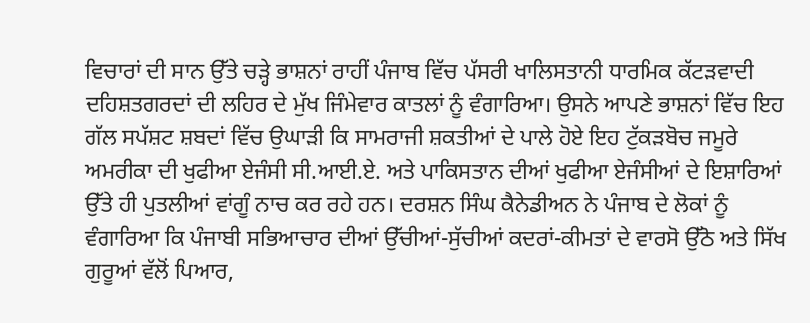ਵਿਚਾਰਾਂ ਦੀ ਸਾਨ ਉੱਤੇ ਚੜ੍ਹੇ ਭਾਸ਼ਨਾਂ ਰਾਹੀਂ ਪੰਜਾਬ ਵਿੱਚ ਪੱਸਰੀ ਖਾਲਿਸਤਾਨੀ ਧਾਰਮਿਕ ਕੱਟੜਵਾਦੀ ਦਹਿਸ਼ਤਗਰਦਾਂ ਦੀ ਲਹਿਰ ਦੇ ਮੁੱਖ ਜਿੰਮੇਵਾਰ ਕਾਤਲਾਂ ਨੂੰ ਵੰਗਾਰਿਆ। ਉਸਨੇ ਆਪਣੇ ਭਾਸ਼ਨਾਂ ਵਿੱਚ ਇਹ ਗੱਲ ਸਪੱਸ਼ਟ ਸ਼ਬਦਾਂ ਵਿੱਚ ਉਘਾੜੀ ਕਿ ਸਾਮਰਾਜੀ ਸ਼ਕਤੀਆਂ ਦੇ ਪਾਲੇ ਹੋਏ ਇਹ ਟੁੱਕੜਬੋਚ ਜਮੂਰੇ ਅਮਰੀਕਾ ਦੀ ਖੁਫੀਆ ਏਜੰਸੀ ਸੀ.ਆਈ.ਏ. ਅਤੇ ਪਾਕਿਸਤਾਨ ਦੀਆਂ ਖੁਫੀਆ ਏਜੰਸੀਆਂ ਦੇ ਇਸ਼ਾਰਿਆਂ ਉੱਤੇ ਹੀ ਪੁਤਲੀਆਂ ਵਾਂਗੂੰ ਨਾਚ ਕਰ ਰਹੇ ਹਨ। ਦਰਸ਼ਨ ਸਿੰਘ ਕੈਨੇਡੀਅਨ ਨੇ ਪੰਜਾਬ ਦੇ ਲੋਕਾਂ ਨੂੰ ਵੰਗਾਰਿਆ ਕਿ ਪੰਜਾਬੀ ਸਭਿਆਚਾਰ ਦੀਆਂ ਉੱਚੀਆਂ-ਸੁੱਚੀਆਂ ਕਦਰਾਂ-ਕੀਮਤਾਂ ਦੇ ਵਾਰਸੋ ਉੱਠੋ ਅਤੇ ਸਿੱਖ ਗੁਰੂਆਂ ਵੱਲੋਂ ਪਿਆਰ,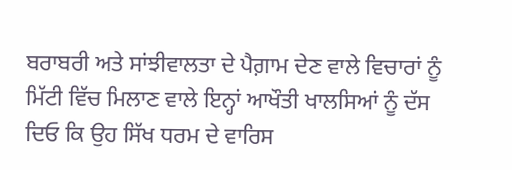ਬਰਾਬਰੀ ਅਤੇ ਸਾਂਝੀਵਾਲਤਾ ਦੇ ਪੈਗ਼ਾਮ ਦੇਣ ਵਾਲੇ ਵਿਚਾਰਾਂ ਨੂੰ ਮਿੱਟੀ ਵਿੱਚ ਮਿਲਾਣ ਵਾਲੇ ਇਨ੍ਹਾਂ ਆਖੌਤੀ ਖਾਲਸਿਆਂ ਨੂੰ ਦੱਸ ਦਿਓ ਕਿ ਉਹ ਸਿੱਖ ਧਰਮ ਦੇ ਵਾਰਿਸ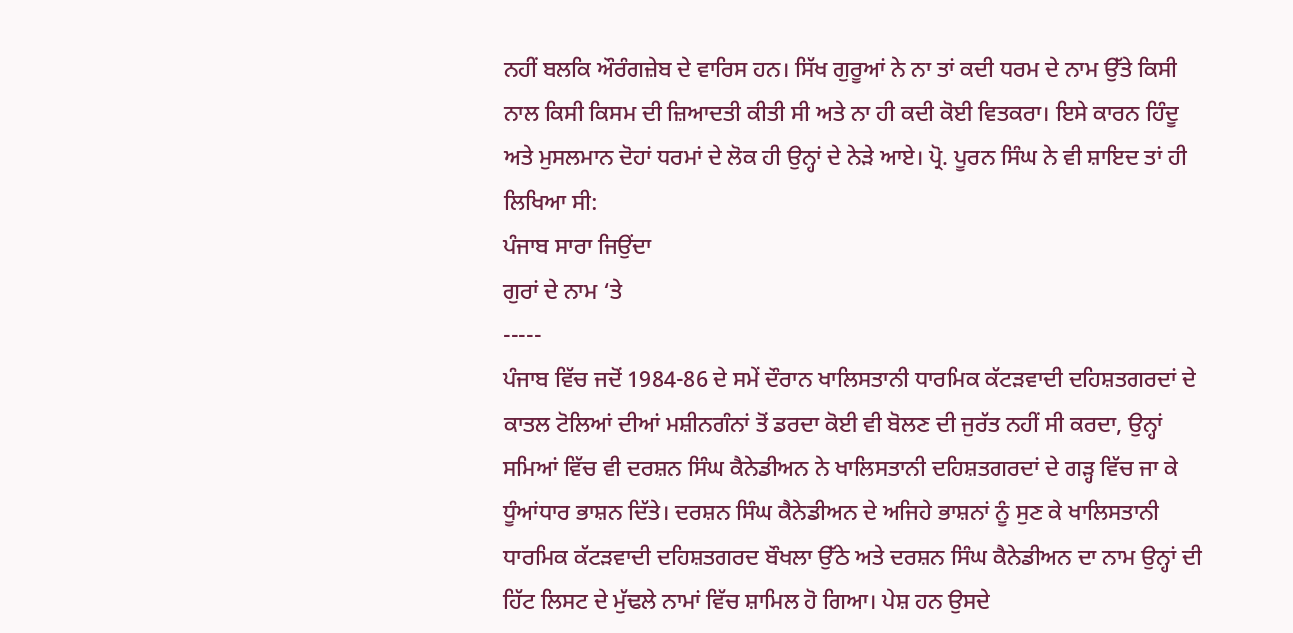ਨਹੀਂ ਬਲਕਿ ਔਰੰਗਜ਼ੇਬ ਦੇ ਵਾਰਿਸ ਹਨ। ਸਿੱਖ ਗੁਰੂਆਂ ਨੇ ਨਾ ਤਾਂ ਕਦੀ ਧਰਮ ਦੇ ਨਾਮ ਉੱਤੇ ਕਿਸੀ ਨਾਲ ਕਿਸੀ ਕਿਸਮ ਦੀ ਜ਼ਿਆਦਤੀ ਕੀਤੀ ਸੀ ਅਤੇ ਨਾ ਹੀ ਕਦੀ ਕੋਈ ਵਿਤਕਰਾ। ਇਸੇ ਕਾਰਨ ਹਿੰਦੂ ਅਤੇ ਮੁਸਲਮਾਨ ਦੋਹਾਂ ਧਰਮਾਂ ਦੇ ਲੋਕ ਹੀ ਉਨ੍ਹਾਂ ਦੇ ਨੇੜੇ ਆਏ। ਪ੍ਰੋ. ਪੂਰਨ ਸਿੰਘ ਨੇ ਵੀ ਸ਼ਾਇਦ ਤਾਂ ਹੀ ਲਿਖਿਆ ਸੀ:
ਪੰਜਾਬ ਸਾਰਾ ਜਿਉਂਦਾ
ਗੁਰਾਂ ਦੇ ਨਾਮ ‘ਤੇ
-----
ਪੰਜਾਬ ਵਿੱਚ ਜਦੋਂ 1984-86 ਦੇ ਸਮੇਂ ਦੌਰਾਨ ਖਾਲਿਸਤਾਨੀ ਧਾਰਮਿਕ ਕੱਟੜਵਾਦੀ ਦਹਿਸ਼ਤਗਰਦਾਂ ਦੇ ਕਾਤਲ ਟੋਲਿਆਂ ਦੀਆਂ ਮਸ਼ੀਨਗੰਨਾਂ ਤੋਂ ਡਰਦਾ ਕੋਈ ਵੀ ਬੋਲਣ ਦੀ ਜੁਰੱਤ ਨਹੀਂ ਸੀ ਕਰਦਾ, ਉਨ੍ਹਾਂ ਸਮਿਆਂ ਵਿੱਚ ਵੀ ਦਰਸ਼ਨ ਸਿੰਘ ਕੈਨੇਡੀਅਨ ਨੇ ਖਾਲਿਸਤਾਨੀ ਦਹਿਸ਼ਤਗਰਦਾਂ ਦੇ ਗੜ੍ਹ ਵਿੱਚ ਜਾ ਕੇ ਧੂੰਆਂਧਾਰ ਭਾਸ਼ਨ ਦਿੱਤੇ। ਦਰਸ਼ਨ ਸਿੰਘ ਕੈਨੇਡੀਅਨ ਦੇ ਅਜਿਹੇ ਭਾਸ਼ਨਾਂ ਨੂੰ ਸੁਣ ਕੇ ਖਾਲਿਸਤਾਨੀ ਧਾਰਮਿਕ ਕੱਟੜਵਾਦੀ ਦਹਿਸ਼ਤਗਰਦ ਬੌਖਲਾ ਉੱਠੇ ਅਤੇ ਦਰਸ਼ਨ ਸਿੰਘ ਕੈਨੇਡੀਅਨ ਦਾ ਨਾਮ ਉਨ੍ਹਾਂ ਦੀ ਹਿੱਟ ਲਿਸਟ ਦੇ ਮੁੱਢਲੇ ਨਾਮਾਂ ਵਿੱਚ ਸ਼ਾਮਿਲ ਹੋ ਗਿਆ। ਪੇਸ਼ ਹਨ ਉਸਦੇ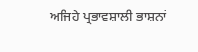ਅਜਿਹੇ ਪ੍ਰਭਾਵਸ਼ਾਲੀ ਭਾਸ਼ਨਾਂ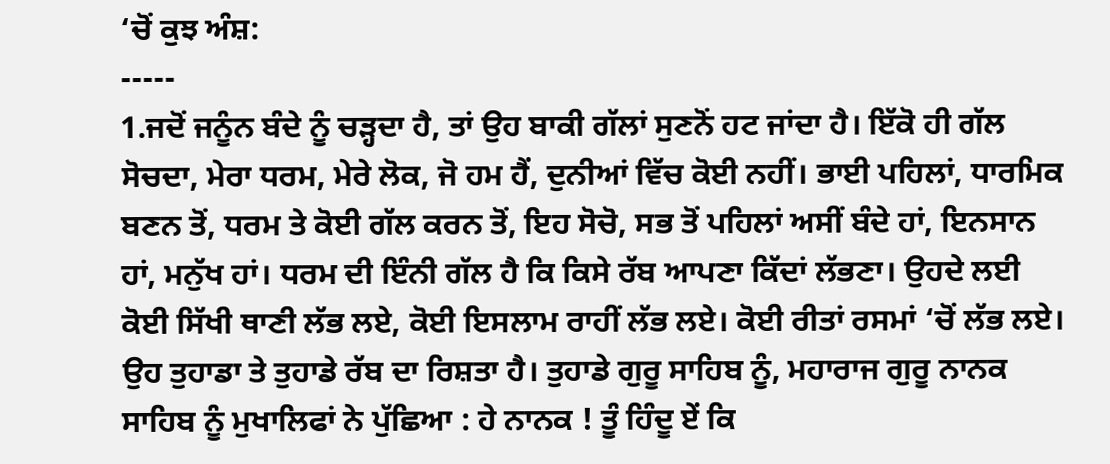‘ਚੋਂ ਕੁਝ ਅੰਸ਼:
-----
1.ਜਦੋਂ ਜਨੂੰਨ ਬੰਦੇ ਨੂੰ ਚੜ੍ਹਦਾ ਹੈ, ਤਾਂ ਉਹ ਬਾਕੀ ਗੱਲਾਂ ਸੁਣਨੋਂ ਹਟ ਜਾਂਦਾ ਹੈ। ਇੱਕੋ ਹੀ ਗੱਲ ਸੋਚਦਾ, ਮੇਰਾ ਧਰਮ, ਮੇਰੇ ਲੋਕ, ਜੋ ਹਮ ਹੈਂ, ਦੁਨੀਆਂ ਵਿੱਚ ਕੋਈ ਨਹੀਂ। ਭਾਈ ਪਹਿਲਾਂ, ਧਾਰਮਿਕ ਬਣਨ ਤੋਂ, ਧਰਮ ਤੇ ਕੋਈ ਗੱਲ ਕਰਨ ਤੋਂ, ਇਹ ਸੋਚੋ, ਸਭ ਤੋਂ ਪਹਿਲਾਂ ਅਸੀਂ ਬੰਦੇ ਹਾਂ, ਇਨਸਾਨ ਹਾਂ, ਮਨੁੱਖ ਹਾਂ। ਧਰਮ ਦੀ ਇੰਨੀ ਗੱਲ ਹੈ ਕਿ ਕਿਸੇ ਰੱਬ ਆਪਣਾ ਕਿੱਦਾਂ ਲੱਭਣਾ। ਉਹਦੇ ਲਈ ਕੋਈ ਸਿੱਖੀ ਥਾਣੀ ਲੱਭ ਲਏ, ਕੋਈ ਇਸਲਾਮ ਰਾਹੀਂ ਲੱਭ ਲਏ। ਕੋਈ ਰੀਤਾਂ ਰਸਮਾਂ ‘ਚੋਂ ਲੱਭ ਲਏ। ਉਹ ਤੁਹਾਡਾ ਤੇ ਤੁਹਾਡੇ ਰੱਬ ਦਾ ਰਿਸ਼ਤਾ ਹੈ। ਤੁਹਾਡੇ ਗੁਰੂ ਸਾਹਿਬ ਨੂੰ, ਮਹਾਰਾਜ ਗੁਰੂ ਨਾਨਕ ਸਾਹਿਬ ਨੂੰ ਮੁਖਾਲਿਫਾਂ ਨੇ ਪੁੱਛਿਆ : ਹੇ ਨਾਨਕ ! ਤੂੰ ਹਿੰਦੂ ਏਂ ਕਿ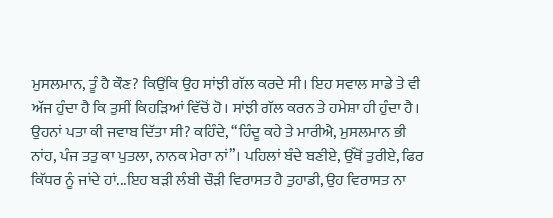ਮੁਸਲਮਾਨ, ਤੂੰ ਹੈ ਕੌਣ? ਕਿਉਂਕਿ ਉਹ ਸਾਂਝੀ ਗੱਲ ਕਰਦੇ ਸੀ। ਇਹ ਸਵਾਲ ਸਾਡੇ ਤੇ ਵੀ ਅੱਜ ਹੁੰਦਾ ਹੈ ਕਿ ਤੁਸੀਂ ਕਿਹੜਿਆਂ ਵਿੱਚੋਂ ਹੋ। ਸਾਂਝੀ ਗੱਲ ਕਰਨ ਤੇ ਹਮੇਸ਼ਾ ਹੀ ਹੁੰਦਾ ਹੈ। ਉਹਨਾਂ ਪਤਾ ਕੀ ਜਵਾਬ ਦਿੱਤਾ ਸੀ? ਕਹਿੰਦੇ, “ਹਿੰਦੂ ਕਹੇ ਤੇ ਮਾਰੀਐ, ਮੁਸਲਮਾਨ ਭੀ ਨਾਂਹ, ਪੰਜ ਤਤੁ ਕਾ ਪੁਤਲਾ, ਨਾਨਕ ਮੇਰਾ ਨਾਂ”। ਪਹਿਲਾਂ ਬੰਦੇ ਬਣੀਏ, ਉੱਥੋਂ ਤੁਰੀਏ, ਫਿਰ ਕਿੱਧਰ ਨੂੰ ਜਾਂਦੇ ਹਾਂ...ਇਹ ਬੜੀ ਲੰਬੀ ਚੌੜੀ ਵਿਰਾਸਤ ਹੈ ਤੁਹਾਡੀ, ਉਹ ਵਿਰਾਸਤ ਨਾ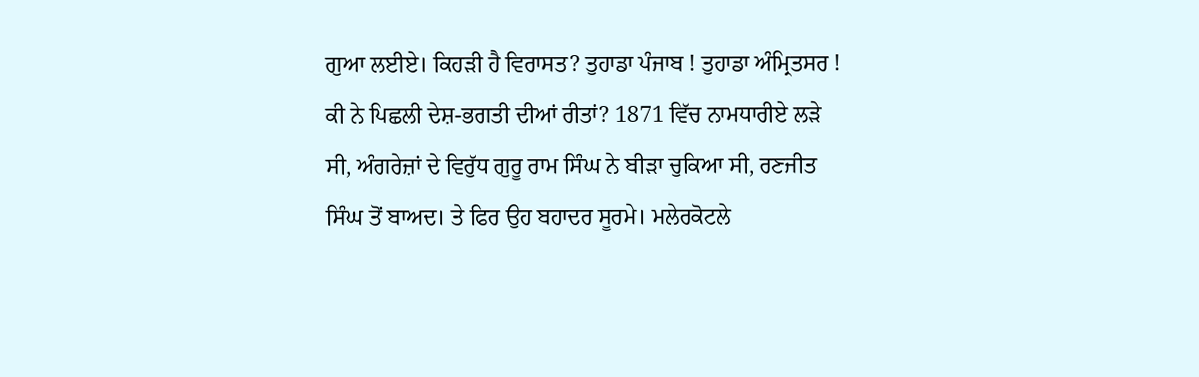ਗੁਆ ਲਈਏ। ਕਿਹੜੀ ਹੈ ਵਿਰਾਸਤ? ਤੁਹਾਡਾ ਪੰਜਾਬ ! ਤੁਹਾਡਾ ਅੰਮ੍ਰਿਤਸਰ ! ਕੀ ਨੇ ਪਿਛਲੀ ਦੇਸ਼-ਭਗਤੀ ਦੀਆਂ ਰੀਤਾਂ? 1871 ਵਿੱਚ ਨਾਮਧਾਰੀਏ ਲੜੇ ਸੀ, ਅੰਗਰੇਜ਼ਾਂ ਦੇ ਵਿਰੁੱਧ ਗੁਰੂ ਰਾਮ ਸਿੰਘ ਨੇ ਬੀੜਾ ਚੁਕਿਆ ਸੀ, ਰਣਜੀਤ ਸਿੰਘ ਤੋਂ ਬਾਅਦ। ਤੇ ਫਿਰ ਉਹ ਬਹਾਦਰ ਸੂਰਮੇ। ਮਲੇਰਕੋਟਲੇ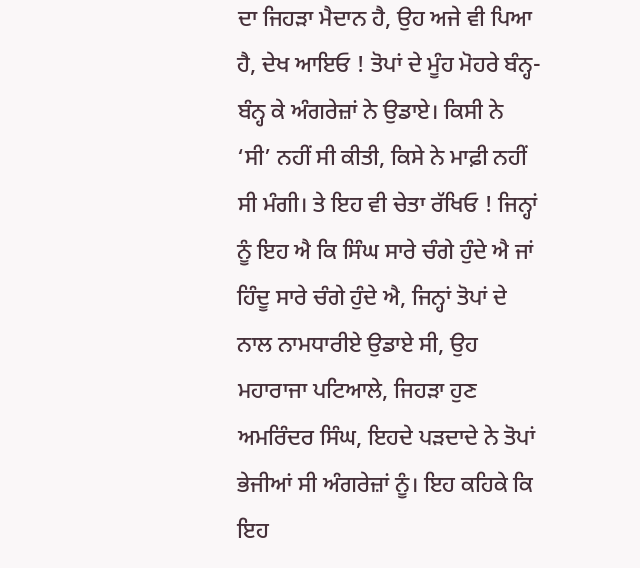ਦਾ ਜਿਹੜਾ ਮੈਦਾਨ ਹੈ, ਉਹ ਅਜੇ ਵੀ ਪਿਆ ਹੈ, ਦੇਖ ਆਇਓ ! ਤੋਪਾਂ ਦੇ ਮੂੰਹ ਮੋਹਰੇ ਬੰਨ੍ਹ-ਬੰਨ੍ਹ ਕੇ ਅੰਗਰੇਜ਼ਾਂ ਨੇ ਉਡਾਏ। ਕਿਸੀ ਨੇ ‘ਸੀ’ ਨਹੀਂ ਸੀ ਕੀਤੀ, ਕਿਸੇ ਨੇ ਮਾਫ਼ੀ ਨਹੀਂ ਸੀ ਮੰਗੀ। ਤੇ ਇਹ ਵੀ ਚੇਤਾ ਰੱਖਿਓ ! ਜਿਨ੍ਹਾਂ ਨੂੰ ਇਹ ਐ ਕਿ ਸਿੰਘ ਸਾਰੇ ਚੰਗੇ ਹੁੰਦੇ ਐ ਜਾਂ ਹਿੰਦੂ ਸਾਰੇ ਚੰਗੇ ਹੁੰਦੇ ਐ, ਜਿਨ੍ਹਾਂ ਤੋਪਾਂ ਦੇ ਨਾਲ ਨਾਮਧਾਰੀਏ ਉਡਾਏ ਸੀ, ਉਹ ਮਹਾਰਾਜਾ ਪਟਿਆਲੇ, ਜਿਹੜਾ ਹੁਣ ਅਮਰਿੰਦਰ ਸਿੰਘ, ਇਹਦੇ ਪੜਦਾਦੇ ਨੇ ਤੋਪਾਂ ਭੇਜੀਆਂ ਸੀ ਅੰਗਰੇਜ਼ਾਂ ਨੂੰ। ਇਹ ਕਹਿਕੇ ਕਿ ਇਹ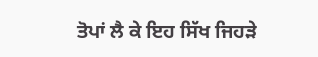ਤੋਪਾਂ ਲੈ ਕੇ ਇਹ ਸਿੱਖ ਜਿਹੜੇ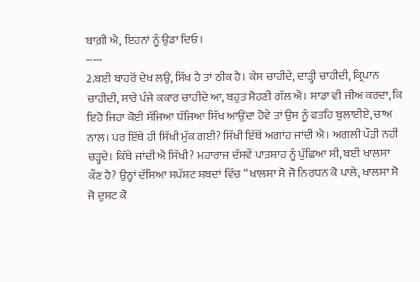ਬਾਗ਼ੀ ਐ, ਇਹਨਾਂ ਨੂੰ ਉਡਾ ਦਿਓ।
-----
2.ਬਈ ਬਾਹਰੋਂ ਦੇਖ ਲਉ, ਸਿੱਖ ਹੈ ਤਾਂ ਠੀਕ ਹੈ। ਕੇਸ ਚਾਹੀਦੇ, ਦਾੜ੍ਹੀ ਚਾਹੀਦੀ, ਕ੍ਰਿਪਾਨ ਚਾਹੀਦੀ, ਸਾਰੇ ਪੰਜੇ ਕਕਾਰ ਚਾਹੀਦੇ ਆ, ਬਹੁਤ ਸੋਹਣੀ ਗੱਲ ਐ। ਸਾਡਾ ਵੀ ਜੀਅ ਕਰਦਾ, ਕਿ ਇਹੋ ਜਿਹਾ ਕੋਈ ਸੱਜਿਆ ਧੱਜਿਆ ਸਿੱਖ ਆਉਂਦਾ ਹੋਵੇ ਤਾਂ ਉਸ ਨੂੰ ਫਤਹਿ ਬੁਲਾਈਏ, ਚਾਅ ਨਾਲ। ਪਰ ਇੱਥੇ ਹੀ ਸਿੱਖੀ ਮੁੱਕ ਗਈ? ਸਿੱਖੀ ਇੱਥੋਂ ਅਗਾਂਹ ਜਾਂਦੀ ਐ। ਅਗਲੀ ਪੌੜੀ ਨਹੀਂ ਚੜ੍ਹਦੇ। ਕਿੱਥੇ ਜਾਂਦੀ ਐ ਸਿੱਖੀ? ਮਹਾਰਾਜ ਦੱਸਵੇਂ ਪਾਤਸ਼ਾਹ ਨੂੰ ਪੁੱਛਿਆ ਸੀ, ਬਈ ਖਾਲਸਾ ਕੌਣ ਹੈ? ਉਨ੍ਹਾਂ ਦੱਸਿਆ ਸਪੱਸ਼ਟ ਸ਼ਬਦਾਂ ਵਿੱਚ “ਖਾਲਸਾ ਸੋ ਜੋ ਨਿਰਧਨ ਕੋ ਪਾਲੇ, ਖਾਲਸਾ ਸੋ ਜੋ ਦੁਸ਼ਟ ਕੋ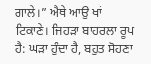ਗਾਲੇ।” ਐਥੇ ਆਉ ਖਾਂ ਟਿਕਾਣੇ। ਜਿਹੜਾ ਬਾਹਰਲਾ ਰੂਪ ਹੈ: ਘੜਾ ਹੁੰਦਾ ਹੈ, ਬਹੁਤ ਸੋਹਣਾ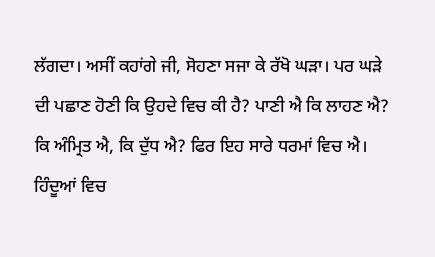ਲੱਗਦਾ। ਅਸੀਂ ਕਹਾਂਗੇ ਜੀ, ਸੋਹਣਾ ਸਜਾ ਕੇ ਰੱਖੋ ਘੜਾ। ਪਰ ਘੜੇ ਦੀ ਪਛਾਣ ਹੋਣੀ ਕਿ ਉਹਦੇ ਵਿਚ ਕੀ ਹੈ? ਪਾਣੀ ਐ ਕਿ ਲਾਹਣ ਐ? ਕਿ ਅੰਮ੍ਰਿਤ ਐ, ਕਿ ਦੁੱਧ ਐ? ਫਿਰ ਇਹ ਸਾਰੇ ਧਰਮਾਂ ਵਿਚ ਐ। ਹਿੰਦੂਆਂ ਵਿਚ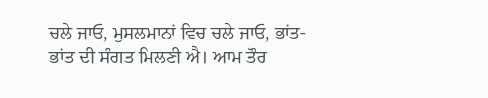ਚਲੇ ਜਾਓ, ਮੁਸਲਮਾਨਾਂ ਵਿਚ ਚਲੇ ਜਾਓ, ਭਾਂਤ-ਭਾਂਤ ਦੀ ਸੰਗਤ ਮਿਲਣੀ ਐ। ਆਮ ਤੌਰ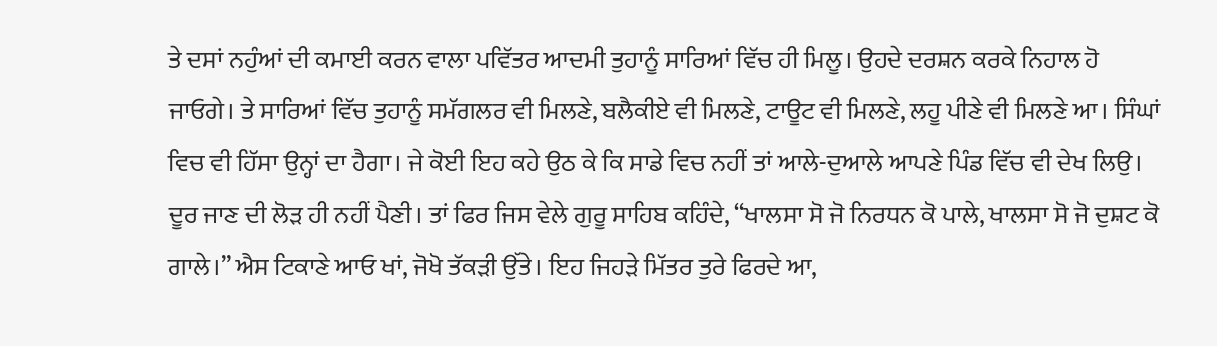ਤੇ ਦਸਾਂ ਨਹੁੰਆਂ ਦੀ ਕਮਾਈ ਕਰਨ ਵਾਲਾ ਪਵਿੱਤਰ ਆਦਮੀ ਤੁਹਾਨੂੰ ਸਾਰਿਆਂ ਵਿੱਚ ਹੀ ਮਿਲੂ। ਉਹਦੇ ਦਰਸ਼ਨ ਕਰਕੇ ਨਿਹਾਲ ਹੋ ਜਾਓਗੇ। ਤੇ ਸਾਰਿਆਂ ਵਿੱਚ ਤੁਹਾਨੂੰ ਸਮੱਗਲਰ ਵੀ ਮਿਲਣੇ, ਬਲੈਕੀਏ ਵੀ ਮਿਲਣੇ, ਟਾਊਟ ਵੀ ਮਿਲਣੇ, ਲਹੂ ਪੀਣੇ ਵੀ ਮਿਲਣੇ ਆ। ਸਿੰਘਾਂ ਵਿਚ ਵੀ ਹਿੱਸਾ ਉਨ੍ਹਾਂ ਦਾ ਹੈਗਾ। ਜੇ ਕੋਈ ਇਹ ਕਹੇ ਉਠ ਕੇ ਕਿ ਸਾਡੇ ਵਿਚ ਨਹੀਂ ਤਾਂ ਆਲੇ-ਦੁਆਲੇ ਆਪਣੇ ਪਿੰਡ ਵਿੱਚ ਵੀ ਦੇਖ ਲਿਉ। ਦੂਰ ਜਾਣ ਦੀ ਲੋੜ ਹੀ ਨਹੀਂ ਪੈਣੀ। ਤਾਂ ਫਿਰ ਜਿਸ ਵੇਲੇ ਗੁਰੂ ਸਾਹਿਬ ਕਹਿੰਦੇ, “ਖਾਲਸਾ ਸੋ ਜੋ ਨਿਰਧਨ ਕੋ ਪਾਲੇ, ਖਾਲਸਾ ਸੋ ਜੋ ਦੁਸ਼ਟ ਕੋ ਗਾਲੇ।” ਐਸ ਟਿਕਾਣੇ ਆਓ ਖਾਂ, ਜੋਖੋ ਤੱਕੜੀ ਉੱਤੇ। ਇਹ ਜਿਹੜੇ ਮਿੱਤਰ ਤੁਰੇ ਫਿਰਦੇ ਆ,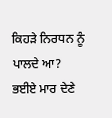ਕਿਹੜੇ ਨਿਰਧਨ ਨੂੰ ਪਾਲਦੇ ਆ? ਭਈਏ ਮਾਰ ਦੇਣੇ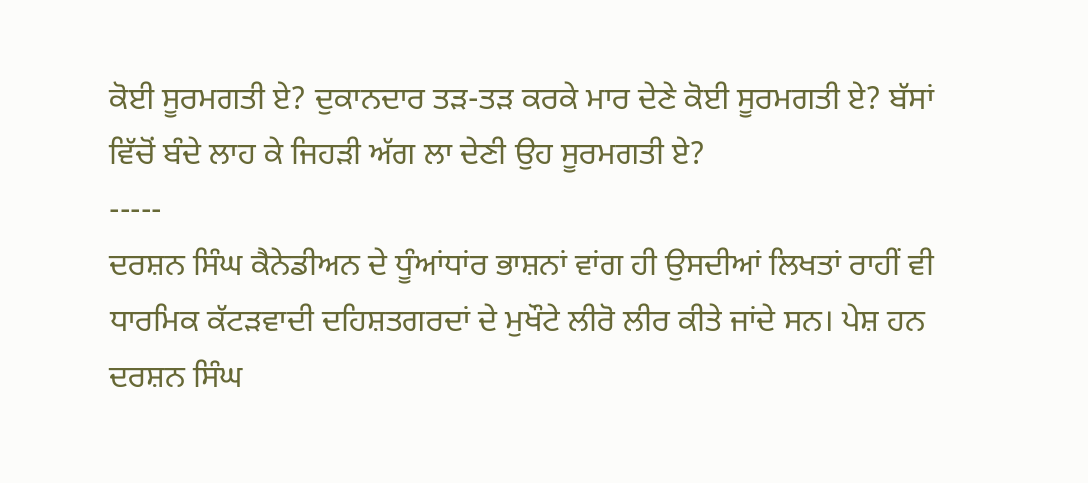ਕੋਈ ਸੂਰਮਗਤੀ ਏ? ਦੁਕਾਨਦਾਰ ਤੜ-ਤੜ ਕਰਕੇ ਮਾਰ ਦੇਣੇ ਕੋਈ ਸੂਰਮਗਤੀ ਏ? ਬੱਸਾਂ ਵਿੱਚੋਂ ਬੰਦੇ ਲਾਹ ਕੇ ਜਿਹੜੀ ਅੱਗ ਲਾ ਦੇਣੀ ਉਹ ਸੂਰਮਗਤੀ ਏ?
-----
ਦਰਸ਼ਨ ਸਿੰਘ ਕੈਨੇਡੀਅਨ ਦੇ ਧੂੰਆਂਧਾਂਰ ਭਾਸ਼ਨਾਂ ਵਾਂਗ ਹੀ ਉਸਦੀਆਂ ਲਿਖਤਾਂ ਰਾਹੀਂ ਵੀ ਧਾਰਮਿਕ ਕੱਟੜਵਾਦੀ ਦਹਿਸ਼ਤਗਰਦਾਂ ਦੇ ਮੁਖੌਟੇ ਲੀਰੋ ਲੀਰ ਕੀਤੇ ਜਾਂਦੇ ਸਨ। ਪੇਸ਼ ਹਨ ਦਰਸ਼ਨ ਸਿੰਘ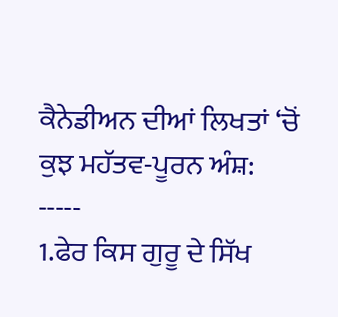ਕੈਨੇਡੀਅਨ ਦੀਆਂ ਲਿਖਤਾਂ ‘ਚੋਂ ਕੁਝ ਮਹੱਤਵ-ਪੂਰਨ ਅੰਸ਼:
-----
1.ਫੇਰ ਕਿਸ ਗੁਰੂ ਦੇ ਸਿੱਖ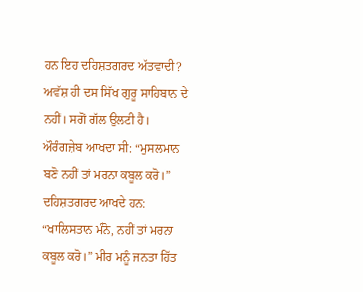ਹਨ ਇਹ ਦਹਿਸ਼ਤਗਰਦ ਅੱਤਵਾਦੀ? ਅਵੱਸ਼ ਹੀ ਦਸ ਸਿੱਖ ਗੁਰੂ ਸਾਹਿਬਾਨ ਦੇ ਨਹੀਂ। ਸਗੋਂ ਗੱਲ ਉਲਟੀ ਹੈ। ਔਰੰਗਜ਼ੇਬ ਆਖਦਾ ਸੀ: “ਮੁਸਲਮਾਨ ਬਣੋ ਨਹੀਂ ਤਾਂ ਮਰਨਾ ਕਬੂਲ ਕਰੋ।” ਦਹਿਸ਼ਤਗਰਦ ਆਖਦੇ ਹਨ: “ਖਾਲਿਸਤਾਨ ਮੰਨੋ, ਨਹੀਂ ਤਾਂ ਮਰਨਾ ਕਬੂਲ ਕਰੋ।” ਮੀਰ ਮਨੂੰ ਜਨਤਾ ਹਿੱਤ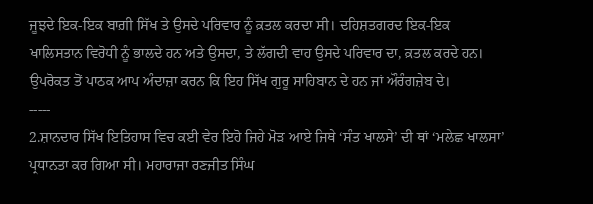ਜੂਝਦੇ ਇਕ-ਇਕ ਬਾਗ਼ੀ ਸਿੱਖ ਤੇ ਉਸਦੇ ਪਰਿਵਾਰ ਨੂੰ ਕ਼ਤਲ ਕਰਦਾ ਸੀ। ਦਹਿਸ਼ਤਗਰਦ ਇਕ-ਇਕ ਖਾਲਿਸਤਾਨ ਵਿਰੋਧੀ ਨੂੰ ਭਾਲਦੇ ਹਨ ਅਤੇ ਉਸਦਾ, ਤੇ ਲੱਗਦੀ ਵਾਹ ਉਸਦੇ ਪਰਿਵਾਰ ਦਾ, ਕ਼ਤਲ ਕਰਦੇ ਹਨ। ਉਪਰੋਕਤ ਤੋਂ ਪਾਠਕ ਆਪ ਅੰਦਾਜ਼ਾ ਕਰਨ ਕਿ ਇਹ ਸਿੱਖ ਗੁਰੂ ਸਾਹਿਬਾਨ ਦੇ ਹਨ ਜਾਂ ਔਰੰਗਜ਼ੇਬ ਦੇ।
-----
2.ਸ਼ਾਨਦਾਰ ਸਿੱਖ ਇਤਿਹਾਸ ਵਿਚ ਕਈ ਵੇਰ ਇਹੋ ਜਿਹੇ ਮੋੜ ਆਏ ਜਿਥੇ ‘ਸੰਤ ਖਾਲਸੇ’ ਦੀ ਥਾਂ ‘ਮਲੇਛ ਖਾਲਸਾ’ ਪ੍ਰਧਾਨਤਾ ਕਰ ਗਿਆ ਸੀ। ਮਹਾਰਾਜਾ ਰਣਜੀਤ ਸਿੰਘ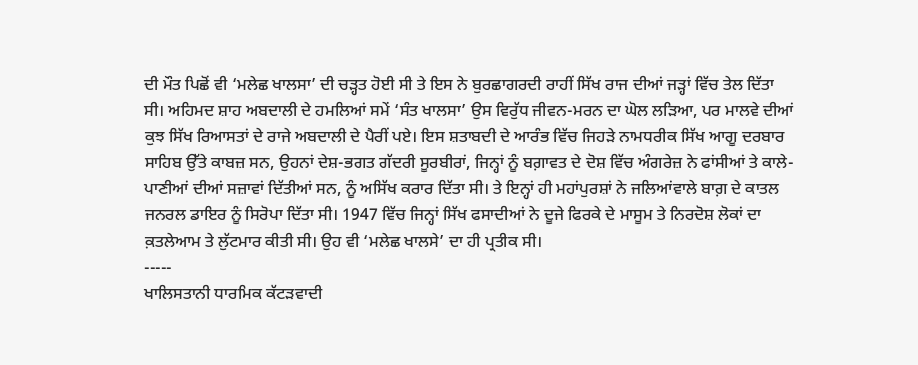ਦੀ ਮੌਤ ਪਿਛੋਂ ਵੀ ‘ਮਲੇਛ ਖਾਲਸਾ’ ਦੀ ਚੜ੍ਹਤ ਹੋਈ ਸੀ ਤੇ ਇਸ ਨੇ ਬੁਰਛਾਗਰਦੀ ਰਾਹੀਂ ਸਿੱਖ ਰਾਜ ਦੀਆਂ ਜੜ੍ਹਾਂ ਵਿੱਚ ਤੇਲ ਦਿੱਤਾ ਸੀ। ਅਹਿਮਦ ਸ਼ਾਹ ਅਬਦਾਲੀ ਦੇ ਹਮਲਿਆਂ ਸਮੇਂ ‘ਸੰਤ ਖਾਲਸਾ’ ਉਸ ਵਿਰੁੱਧ ਜੀਵਨ-ਮਰਨ ਦਾ ਘੋਲ ਲੜਿਆ, ਪਰ ਮਾਲਵੇ ਦੀਆਂ ਕੁਝ ਸਿੱਖ ਰਿਆਸਤਾਂ ਦੇ ਰਾਜੇ ਅਬਦਾਲੀ ਦੇ ਪੈਰੀਂ ਪਏ। ਇਸ ਸ਼ਤਾਬਦੀ ਦੇ ਆਰੰਭ ਵਿੱਚ ਜਿਹੜੇ ਨਾਮਧਰੀਕ ਸਿੱਖ ਆਗੂ ਦਰਬਾਰ ਸਾਹਿਬ ਉੱਤੇ ਕਾਬਜ਼ ਸਨ, ਉਹਨਾਂ ਦੇਸ਼-ਭਗਤ ਗੱਦਰੀ ਸੂਰਬੀਰਾਂ, ਜਿਨ੍ਹਾਂ ਨੂੰ ਬਗ਼ਾਵਤ ਦੇ ਦੋਸ਼ ਵਿੱਚ ਅੰਗਰੇਜ਼ ਨੇ ਫਾਂਸੀਆਂ ਤੇ ਕਾਲੇ-ਪਾਣੀਆਂ ਦੀਆਂ ਸਜ਼ਾਵਾਂ ਦਿੱਤੀਆਂ ਸਨ, ਨੂੰ ਅਸਿੱਖ ਕਰਾਰ ਦਿੱਤਾ ਸੀ। ਤੇ ਇਨ੍ਹਾਂ ਹੀ ਮਹਾਂਪੁਰਸ਼ਾਂ ਨੇ ਜਲਿਆਂਵਾਲੇ ਬਾਗ਼ ਦੇ ਕਾਤਲ ਜਨਰਲ ਡਾਇਰ ਨੂੰ ਸਿਰੋਪਾ ਦਿੱਤਾ ਸੀ। 1947 ਵਿੱਚ ਜਿਨ੍ਹਾਂ ਸਿੱਖ ਫਸਾਦੀਆਂ ਨੇ ਦੂਜੇ ਫਿਰਕੇ ਦੇ ਮਾਸੂਮ ਤੇ ਨਿਰਦੋਸ਼ ਲੋਕਾਂ ਦਾ ਕ਼ਤਲੇਆਮ ਤੇ ਲੁੱਟਮਾਰ ਕੀਤੀ ਸੀ। ਉਹ ਵੀ ‘ਮਲੇਛ ਖਾਲਸੇ’ ਦਾ ਹੀ ਪ੍ਰਤੀਕ ਸੀ।
-----
ਖਾਲਿਸਤਾਨੀ ਧਾਰਮਿਕ ਕੱਟੜਵਾਦੀ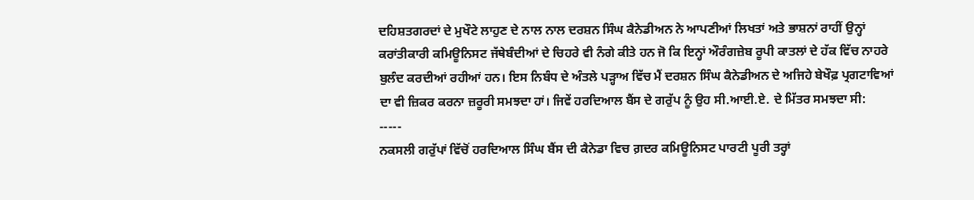ਦਹਿਸ਼ਤਗਰਦਾਂ ਦੇ ਮੁਖੌਟੇ ਲਾਹੁਣ ਦੇ ਨਾਲ ਨਾਲ ਦਰਸ਼ਨ ਸਿੰਘ ਕੈਨੇਡੀਅਨ ਨੇ ਆਪਣੀਆਂ ਲਿਖਤਾਂ ਅਤੇ ਭਾਸ਼ਨਾਂ ਰਾਹੀਂ ਉਨ੍ਹਾਂ ਕਰਾਂਤੀਕਾਰੀ ਕਮਿਊਨਿਸਟ ਜੱਥੇਬੰਦੀਆਂ ਦੇ ਚਿਹਰੇ ਵੀ ਨੰਗੇ ਕੀਤੇ ਹਨ ਜੋ ਕਿ ਇਨ੍ਹਾਂ ਔਰੰਗਜ਼ੇਬ ਰੂਪੀ ਕਾਤਲਾਂ ਦੇ ਹੱਕ ਵਿੱਚ ਨਾਹਰੇ ਬੁਲੰਦ ਕਰਦੀਆਂ ਰਹੀਆਂ ਹਨ। ਇਸ ਨਿਬੰਧ ਦੇ ਅੰਤਲੇ ਪੜ੍ਹਾਅ ਵਿੱਚ ਮੈਂ ਦਰਸ਼ਨ ਸਿੰਘ ਕੈਨੇਡੀਅਨ ਦੇ ਅਜਿਹੇ ਬੇਖੌਫ਼ ਪ੍ਰਗਟਾਵਿਆਂ ਦਾ ਵੀ ਜ਼ਿਕਰ ਕਰਨਾ ਜ਼ਰੂਰੀ ਸਮਝਦਾ ਹਾਂ। ਜਿਵੇਂ ਹਰਦਿਆਲ ਬੈਂਸ ਦੇ ਗਰੁੱਪ ਨੂੰ ਉਹ ਸੀ.ਆਈ.ਏ. ਦੇ ਮਿੱਤਰ ਸਮਝਦਾ ਸੀ:
-----
ਨਕਸਲੀ ਗਰੁੱਪਾਂ ਵਿੱਚੋਂ ਹਰਦਿਆਲ ਸਿੰਘ ਬੈਂਸ ਦੀ ਕੈਨੇਡਾ ਵਿਚ ਗ਼ਦਰ ਕਮਿਊਨਿਸਟ ਪਾਰਟੀ ਪੂਰੀ ਤਰ੍ਹਾਂ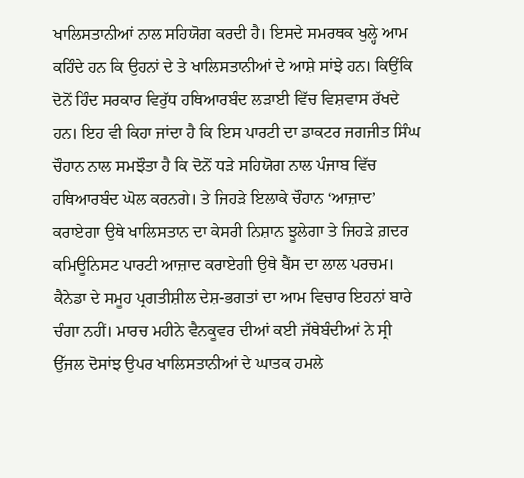ਖਾਲਿਸਤਾਨੀਆਂ ਨਾਲ ਸਹਿਯੋਗ ਕਰਦੀ ਹੈ। ਇਸਦੇ ਸਮਰਥਕ ਖੁਲ੍ਹੇ ਆਮ ਕਹਿੰਦੇ ਹਨ ਕਿ ਉਹਨਾਂ ਦੇ ਤੇ ਖਾਲਿਸਤਾਨੀਆਂ ਦੇ ਆਸ਼ੇ ਸਾਂਝੇ ਹਨ। ਕਿਉਂਕਿ ਦੋਨੋਂ ਹਿੰਦ ਸਰਕਾਰ ਵਿਰੁੱਧ ਹਥਿਆਰਬੰਦ ਲੜਾਈ ਵਿੱਚ ਵਿਸ਼ਵਾਸ ਰੱਖਦੇ ਹਨ। ਇਹ ਵੀ ਕਿਹਾ ਜਾਂਦਾ ਹੈ ਕਿ ਇਸ ਪਾਰਟੀ ਦਾ ਡਾਕਟਰ ਜਗਜੀਤ ਸਿੰਘ ਚੌਹਾਨ ਨਾਲ ਸਮਝੌਤਾ ਹੈ ਕਿ ਦੋਨੋਂ ਧੜੇ ਸਹਿਯੋਗ ਨਾਲ ਪੰਜਾਬ ਵਿੱਚ ਹਥਿਆਰਬੰਦ ਘੋਲ ਕਰਨਗੇ। ਤੇ ਜਿਹੜੇ ਇਲਾਕੇ ਚੌਹਾਨ ‘ਆਜ਼ਾਦ’ ਕਰਾਏਗਾ ਉਥੇ ਖਾਲਿਸਤਾਨ ਦਾ ਕੇਸਰੀ ਨਿਸ਼ਾਨ ਝੂਲੇਗਾ ਤੇ ਜਿਹੜੇ ਗ਼ਦਰ ਕਮਿਊਨਿਸਟ ਪਾਰਟੀ ਆਜ਼ਾਦ ਕਰਾਏਗੀ ਉਥੇ ਬੈਂਸ ਦਾ ਲਾਲ ਪਰਚਮ। ਕੈਨੇਡਾ ਦੇ ਸਮੂਹ ਪ੍ਰਗਤੀਸ਼ੀਲ ਦੇਸ਼-ਭਗਤਾਂ ਦਾ ਆਮ ਵਿਚਾਰ ਇਹਨਾਂ ਬਾਰੇ ਚੰਗਾ ਨਹੀਂ। ਮਾਰਚ ਮਹੀਨੇ ਵੈਨਕੂਵਰ ਦੀਆਂ ਕਈ ਜੱਥੇਬੰਦੀਆਂ ਨੇ ਸ੍ਰੀ ਉੱਜਲ ਦੋਸਾਂਝ ਉਪਰ ਖਾਲਿਸਤਾਨੀਆਂ ਦੇ ਘਾਤਕ ਹਮਲੇ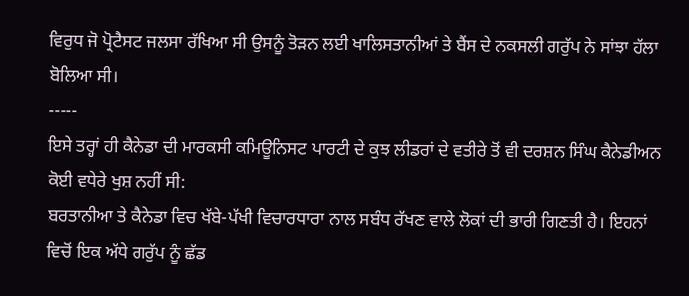ਵਿਰੁਧ ਜੋ ਪ੍ਰੋਟੈਸਟ ਜਲਸਾ ਰੱਖਿਆ ਸੀ ਉਸਨੂੰ ਤੋੜਨ ਲਈ ਖਾਲਿਸਤਾਨੀਆਂ ਤੇ ਬੈਂਸ ਦੇ ਨਕਸਲੀ ਗਰੁੱਪ ਨੇ ਸਾਂਝਾ ਹੱਲਾ ਬੋਲਿਆ ਸੀ।
-----
ਇਸੇ ਤਰ੍ਹਾਂ ਹੀ ਕੈਨੇਡਾ ਦੀ ਮਾਰਕਸੀ ਕਮਿਊਨਿਸਟ ਪਾਰਟੀ ਦੇ ਕੁਝ ਲੀਡਰਾਂ ਦੇ ਵਤੀਰੇ ਤੋਂ ਵੀ ਦਰਸ਼ਨ ਸਿੰਘ ਕੈਨੇਡੀਅਨ ਕੋਈ ਵਧੇਰੇ ਖੁਸ਼ ਨਹੀਂ ਸੀ:
ਬਰਤਾਨੀਆ ਤੇ ਕੈਨੇਡਾ ਵਿਚ ਖੱਬੇ-ਪੱਖੀ ਵਿਚਾਰਧਾਰਾ ਨਾਲ ਸਬੰਧ ਰੱਖਣ ਵਾਲੇ ਲੋਕਾਂ ਦੀ ਭਾਰੀ ਗਿਣਤੀ ਹੈ। ਇਹਨਾਂ ਵਿਚੋਂ ਇਕ ਅੱਧੇ ਗਰੁੱਪ ਨੂੰ ਛੱਡ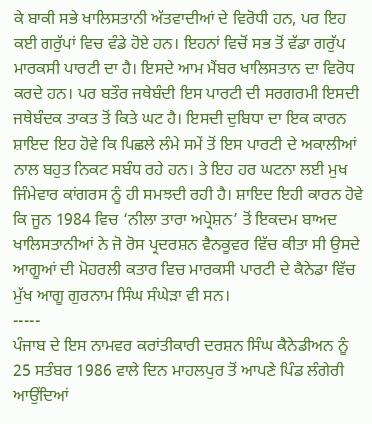ਕੇ ਬਾਕੀ ਸਭੇ ਖਾਲਿਸਤਾਨੀ ਅੱਤਵਾਦੀਆਂ ਦੇ ਵਿਰੋਧੀ ਹਨ, ਪਰ ਇਹ ਕਈ ਗਰੁੱਪਾਂ ਵਿਚ ਵੰਡੇ ਹੋਏ ਹਨ। ਇਹਨਾਂ ਵਿਚੋਂ ਸਭ ਤੋਂ ਵੱਡਾ ਗਰੁੱਪ ਮਾਰਕਸੀ ਪਾਰਟੀ ਦਾ ਹੈ। ਇਸਦੇ ਆਮ ਮੈਂਬਰ ਖਾਲਿਸਤਾਨ ਦਾ ਵਿਰੋਧ ਕਰਦੇ ਹਨ। ਪਰ ਬਤੌਰ ਜਥੇਬੰਦੀ ਇਸ ਪਾਰਟੀ ਦੀ ਸਰਗਰਮੀ ਇਸਦੀ ਜਥੇਬੰਦਕ ਤਾਕਤ ਤੋਂ ਕਿਤੇ ਘਟ ਹੈ। ਇਸਦੀ ਦੁਬਿਧਾ ਦਾ ਇਕ ਕਾਰਨ ਸ਼ਾਇਦ ਇਹ ਹੋਵੇ ਕਿ ਪਿਛਲੇ ਲੰਮੇ ਸਮੇਂ ਤੋਂ ਇਸ ਪਾਰਟੀ ਦੇ ਅਕਾਲੀਆਂ ਨਾਲ ਬਹੁਤ ਨਿਕਟ ਸਬੰਧ ਰਹੇ ਹਨ। ਤੇ ਇਹ ਹਰ ਘਟਨਾ ਲਈ ਮੁਖ ਜਿੰਮੇਵਾਰ ਕਾਂਗਰਸ ਨੂੰ ਹੀ ਸਮਝਦੀ ਰਹੀ ਹੈ। ਸ਼ਾਇਦ ਇਹੀ ਕਾਰਨ ਹੋਵੇ ਕਿ ਜੂਨ 1984 ਵਿਚ ‘ਨੀਲਾ ਤਾਰਾ ਅਪ੍ਰੇਸ਼ਨ’ ਤੋਂ ਇਕਦਮ ਬਾਅਦ ਖਾਲਿਸਤਾਨੀਆਂ ਨੇ ਜੋ ਰੋਸ ਪ੍ਰਦਰਸ਼ਨ ਵੈਨਕੂਵਰ ਵਿੱਚ ਕੀਤਾ ਸੀ ਉਸਦੇ ਆਗੂਆਂ ਦੀ ਮੋਹਰਲੀ ਕਤਾਰ ਵਿਚ ਮਾਰਕਸੀ ਪਾਰਟੀ ਦੇ ਕੈਨੇਡਾ ਵਿੱਚ ਮੁੱਖ ਆਗੂ ਗੁਰਨਾਮ ਸਿੰਘ ਸੰਘੇੜਾ ਵੀ ਸਨ।
-----
ਪੰਜਾਬ ਦੇ ਇਸ ਨਾਮਵਰ ਕਰਾਂਤੀਕਾਰੀ ਦਰਸ਼ਨ ਸਿੰਘ ਕੈਨੇਡੀਅਨ ਨੂੰ 25 ਸਤੰਬਰ 1986 ਵਾਲੇ ਦਿਨ ਮਾਹਲਪੁਰ ਤੋਂ ਆਪਣੇ ਪਿੰਡ ਲੰਗੇਰੀ ਆਉਂਦਿਆਂ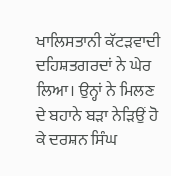ਖਾਲਿਸਤਾਨੀ ਕੱਟੜਵਾਦੀ ਦਹਿਸ਼ਤਗਰਦਾਂ ਨੇ ਘੇਰ ਲਿਆ। ਉਨ੍ਹਾਂ ਨੇ ਮਿਲਣ ਦੇ ਬਹਾਨੇ ਬੜਾ ਨੇੜਿਉਂ ਹੋ ਕੇ ਦਰਸ਼ਨ ਸਿੰਘ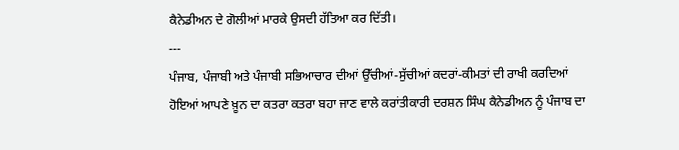ਕੈਨੇਡੀਅਨ ਦੇ ਗੋਲੀਆਂ ਮਾਰਕੇ ਉਸਦੀ ਹੱਤਿਆ ਕਰ ਦਿੱਤੀ।
---
ਪੰਜਾਬ, ਪੰਜਾਬੀ ਅਤੇ ਪੰਜਾਬੀ ਸਭਿਆਚਾਰ ਦੀਆਂ ਉੱਚੀਆਂ-ਸੁੱਚੀਆਂ ਕਦਰਾਂ-ਕੀਮਤਾਂ ਦੀ ਰਾਖੀ ਕਰਦਿਆਂ ਹੋਇਆਂ ਆਪਣੇ ਖ਼ੂਨ ਦਾ ਕਤਰਾ ਕਤਰਾ ਬਹਾ ਜਾਣ ਵਾਲੇ ਕਰਾਂਤੀਕਾਰੀ ਦਰਸ਼ਨ ਸਿੰਘ ਕੈਨੇਡੀਅਨ ਨੂੰ ਪੰਜਾਬ ਦਾ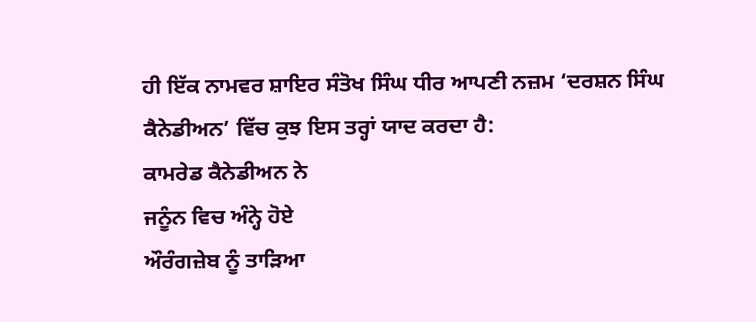ਹੀ ਇੱਕ ਨਾਮਵਰ ਸ਼ਾਇਰ ਸੰਤੋਖ ਸਿੰਘ ਧੀਰ ਆਪਣੀ ਨਜ਼ਮ ‘ਦਰਸ਼ਨ ਸਿੰਘ ਕੈਨੇਡੀਅਨ’ ਵਿੱਚ ਕੁਝ ਇਸ ਤਰ੍ਹਾਂ ਯਾਦ ਕਰਦਾ ਹੈ:
ਕਾਮਰੇਡ ਕੈਨੇਡੀਅਨ ਨੇ
ਜਨੂੰਨ ਵਿਚ ਅੰਨ੍ਹੇ ਹੋਏ
ਔਰੰਗਜ਼ੇਬ ਨੂੰ ਤਾੜਿਆ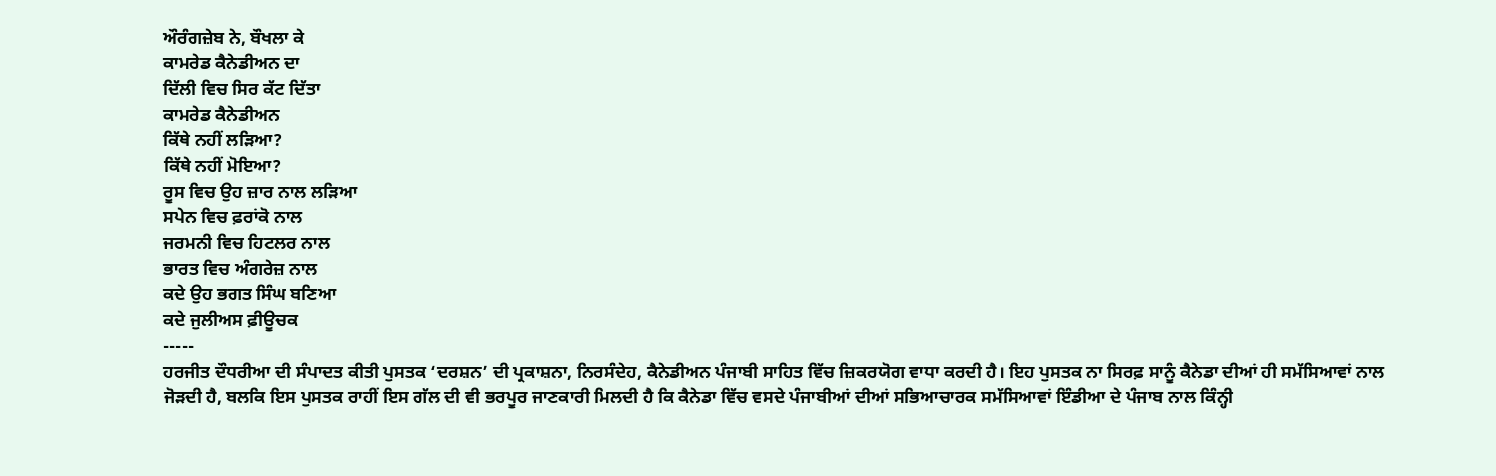ਔਰੰਗਜ਼ੇਬ ਨੇ, ਬੌਖਲਾ ਕੇ
ਕਾਮਰੇਡ ਕੈਨੇਡੀਅਨ ਦਾ
ਦਿੱਲੀ ਵਿਚ ਸਿਰ ਕੱਟ ਦਿੱਤਾ
ਕਾਮਰੇਡ ਕੈਨੇਡੀਅਨ
ਕਿੱਥੇ ਨਹੀਂ ਲੜਿਆ?
ਕਿੱਥੇ ਨਹੀਂ ਮੋਇਆ?
ਰੂਸ ਵਿਚ ਉਹ ਜ਼ਾਰ ਨਾਲ ਲੜਿਆ
ਸਪੇਨ ਵਿਚ ਫ਼ਰਾਂਕੋ ਨਾਲ
ਜਰਮਨੀ ਵਿਚ ਹਿਟਲਰ ਨਾਲ
ਭਾਰਤ ਵਿਚ ਅੰਗਰੇਜ਼ ਨਾਲ
ਕਦੇ ਉਹ ਭਗਤ ਸਿੰਘ ਬਣਿਆ
ਕਦੇ ਜੁਲੀਅਸ ਫ਼ੀਊਚਕ
-----
ਹਰਜੀਤ ਦੌਧਰੀਆ ਦੀ ਸੰਪਾਦਤ ਕੀਤੀ ਪੁਸਤਕ ‘ਦਰਸ਼ਨ’ ਦੀ ਪ੍ਰਕਾਸ਼ਨਾ, ਨਿਰਸੰਦੇਹ, ਕੈਨੇਡੀਅਨ ਪੰਜਾਬੀ ਸਾਹਿਤ ਵਿੱਚ ਜ਼ਿਕਰਯੋਗ ਵਾਧਾ ਕਰਦੀ ਹੈ। ਇਹ ਪੁਸਤਕ ਨਾ ਸਿਰਫ਼ ਸਾਨੂੰ ਕੈਨੇਡਾ ਦੀਆਂ ਹੀ ਸਮੱਸਿਆਵਾਂ ਨਾਲ ਜੋੜਦੀ ਹੈ, ਬਲਕਿ ਇਸ ਪੁਸਤਕ ਰਾਹੀਂ ਇਸ ਗੱਲ ਦੀ ਵੀ ਭਰਪੂਰ ਜਾਣਕਾਰੀ ਮਿਲਦੀ ਹੈ ਕਿ ਕੈਨੇਡਾ ਵਿੱਚ ਵਸਦੇ ਪੰਜਾਬੀਆਂ ਦੀਆਂ ਸਭਿਆਚਾਰਕ ਸਮੱਸਿਆਵਾਂ ਇੰਡੀਆ ਦੇ ਪੰਜਾਬ ਨਾਲ ਕਿੰਨ੍ਹੀ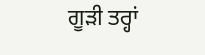ਗੂੜੀ ਤਰ੍ਹਾਂ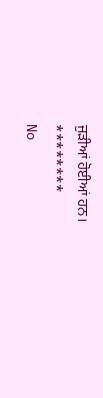ਜੁੜੀਆਂ ਹੋਈਆਂ ਹਨ।
********
No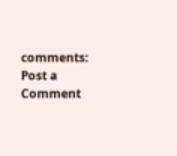comments:
Post a Comment